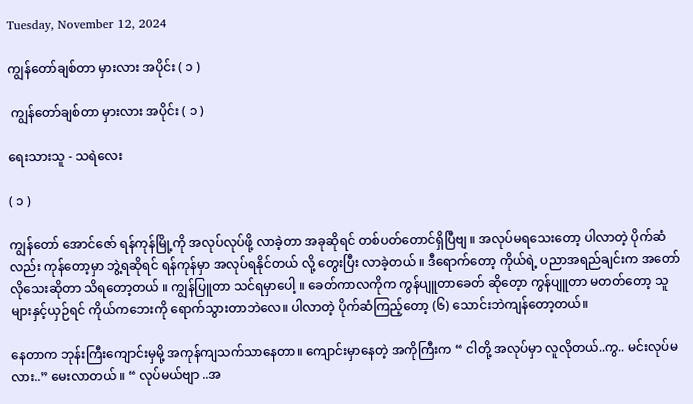Tuesday, November 12, 2024

ကျွန်တော်ချစ်တာ မှားလား အပိုင်း ( ၁ )

 ကျွန်တော်ချစ်တာ မှားလား အပိုင်း ( ၁ )

ရေးသားသူ - သရဲလေး

( ၁ )

ကျွန်တော် အောင်ဇော် ရန်ကုန်မြို့ကို အလုပ်လုပ်ဖို့ လာခဲ့တာ အခုဆိုရင် တစ်ပတ်တောင်ရှိပြီဗျ ။ အလုပ်မရသေးတော့ ပါလာတဲ့ ပိုက်ဆံလည်း ကုန်တော့မှာ ဘွဲ့ရဆိုရင် ရန်ကုန်မှာ အလုပ်ရနိုင်တယ် လို့ တွေးပြီး လာခဲ့တယ် ။ ဒီရောက်တော့ ကိုယ်ရဲ့ ပညာအရည်ချင်းက အတော်လိုသေးဆိုတာ သိရတော့တယ် ။ ကျွန်ပြူတာ သင်ရမှာပေါ့ ။ ခေတ်ကာလကိုက ကွန်ပျူတာခေတ် ဆိုတေ့ာ ကွန်ပျူတာ မတတ်တော့ သူများနှင့်ယှဉ်ရင် ကိုယ်ကဘေးကို ရောက်သွားတာဘဲလေ။ ပါလာတဲ့ ပိုက်ဆံကြည့်တော့ (၆) သောင်းဘဲကျန်တော့တယ်။

နေတာက ဘုန်းကြီးကျောင်းမှမို့ အကုန်ကျသက်သာနေတာ။ ကျောင်းမှာနေတဲ့ အကိုကြီးက “ ငါတို့ အလုပ်မှာ လူလိုတယ်..ကွ.. မင်းလုပ်မလား..” မေးလာတယ် ။ “ လုပ်မယ်ဗျာ ..အ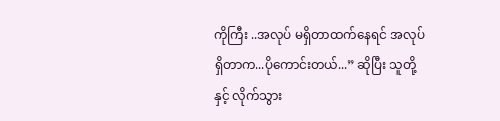ကိုကြီး ..အလုပ် မရှိတာထက်နေရင် အလုပ်ရှိတာက...ပိုကောင်းတယ်...” ဆိုပြီး သူတို့နှင့် လိုက်သွား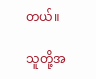တယ်။

သူတို့အ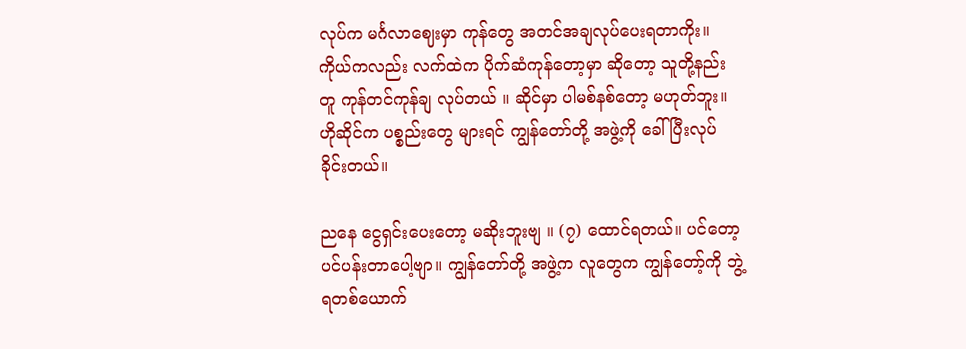လုပ်က မင်္ဂလာဈေးမှာ ကုန်တွေ အတင်အချလုပ်ပေးရတာကိုး။ ကိုယ်ကလည်း လက်ထဲက ပိုက်ဆံကုန်တော့မှာ ဆိုတော့ သူတို့နည်းတူ ကုန်တင်ကုန်ချ လုပ်တယ် ။ ဆိုင်မှာ ပါမစ်နစ်တော့ မဟုတ်ဘူး။ ဟိုဆိုင်က ပစ္စည်းတွေ များရင် ကျွန်တော်တို့ အဖွဲ့ကို ခေါ်ပြီးလုပ်ခိုင်းတယ်။

ညနေ ငွေရှင်းပေးတော့ မဆိုးဘူးဗျ ။ (၇) ထောင်ရတယ်။ ပင်တော့ ပင်ပန်းတာပေါ့ဗျာ။ ကျွန်တော်တို့ အဖွဲ့က လူတွေက ကျွန်တော့်ကို ဘွဲ့ရတစ်ယောက်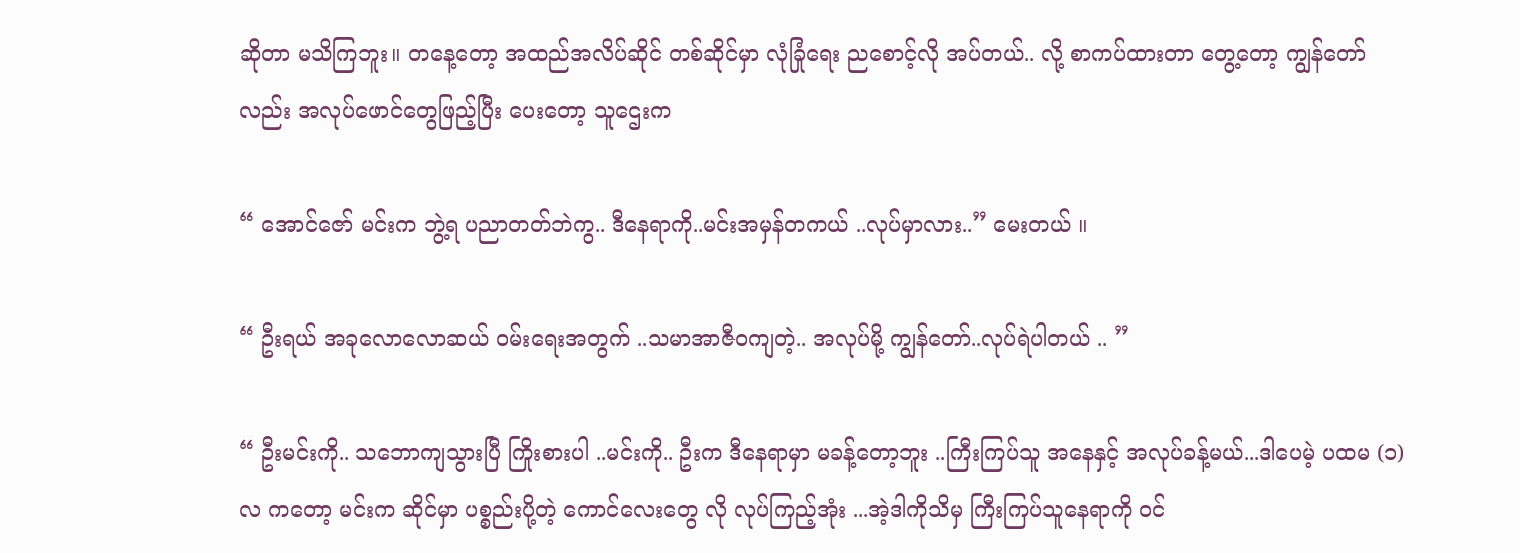ဆိုတာ မသိကြဘူး။ တနေ့တော့ အထည်အလိပ်ဆိုင် တစ်ဆိုင်မှာ လုံခြုံရေး ညစောင့်လို အပ်တယ်.. လို့ စာကပ်ထားတာ တွေ့တော့ ကျွန်တော်လည်း အလုပ်ဖောင်တွေဖြည့်ပြီး ပေးတော့ သူဌေးက

“ အောင်ဇော် မင်းက ဘွဲ့ရ ပညာတတ်ဘဲကွ.. ဒီနေရာကို..မင်းအမှန်တကယ် ..လုပ်မှာလား..” မေးတယ် ။

“ ဦးရယ် အခုလောလောဆယ် ဝမ်းရေးအတွက် ..သမာအာဇီဝကျတဲ့.. အလုပ်မို့ ကျွန်တော်..လုပ်ရဲပါတယ် .. ”

“ ဦးမင်းကို.. သဘောကျသွားပြီ ကြိုးစားပါ ..မင်းကို.. ဦးက ဒီနေရာမှာ မခန့်တော့ဘူး ..ကြီးကြပ်သူ အနေနှင့် အလုပ်ခန့်မယ်...ဒါပေမဲ့ ပထမ (၁) လ ကတော့ မင်းက ဆိုင်မှာ ပစ္စည်းပို့တဲ့ ကောင်လေးတွေ လို လုပ်ကြည့်အုံး ...အဲ့ဒါကိုသိမှ ကြီးကြပ်သူနေရာကို ဝင်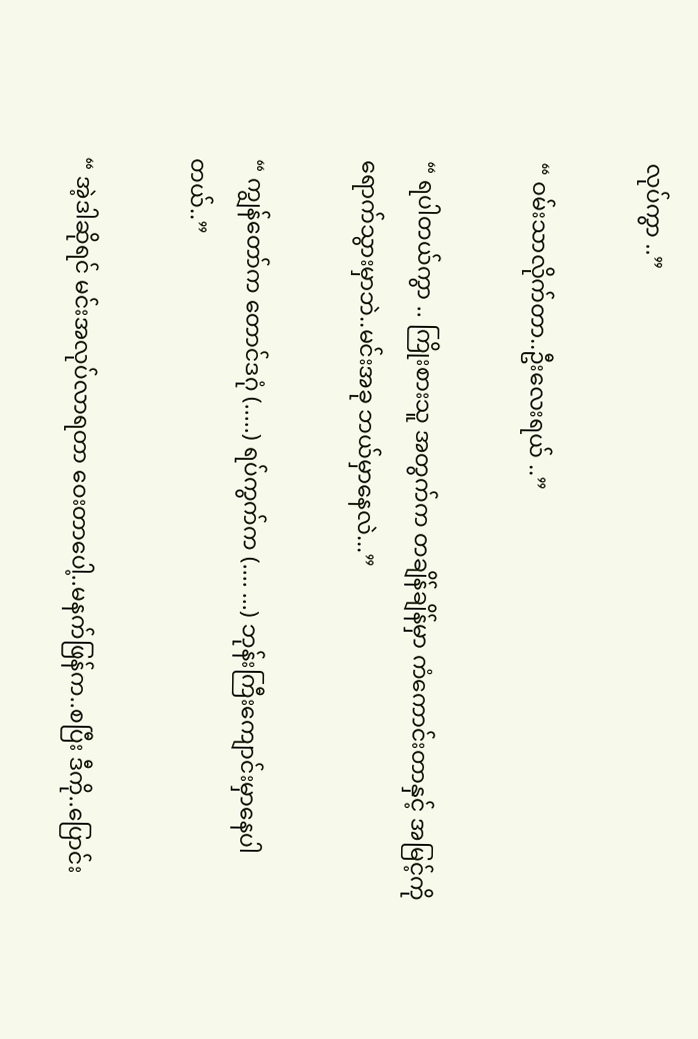လုပ်ကွာ ..”

“ ဝမ်းသာလိုက်တာ..ဦးလေးရယ် ..”

“ ရပါတယ်ကွာ .. ကြိုးစားသူ အတွက်က တချိန်ချိန်မှာ ကံကောင်းတာနှင့် အမြင့်ကို ရောက်သွားမှာဘဲ..မင်းအခု ဘယ်မှာနေလဲ...”

“ ကျွန်တော်က တောင်ဒဂုံ (.....) ရပ်ကွက်က (.... ...) ဘုန်းကြီးကျောင်းမှာနေပါတယ်..”

“ အဲ့ဒါဆိုရင် မင်းအလုပ်လာရတာ ဝေးတာပေါ့..မနက်ဖြန်က..စပြီး ဒီကို..ပြောင်း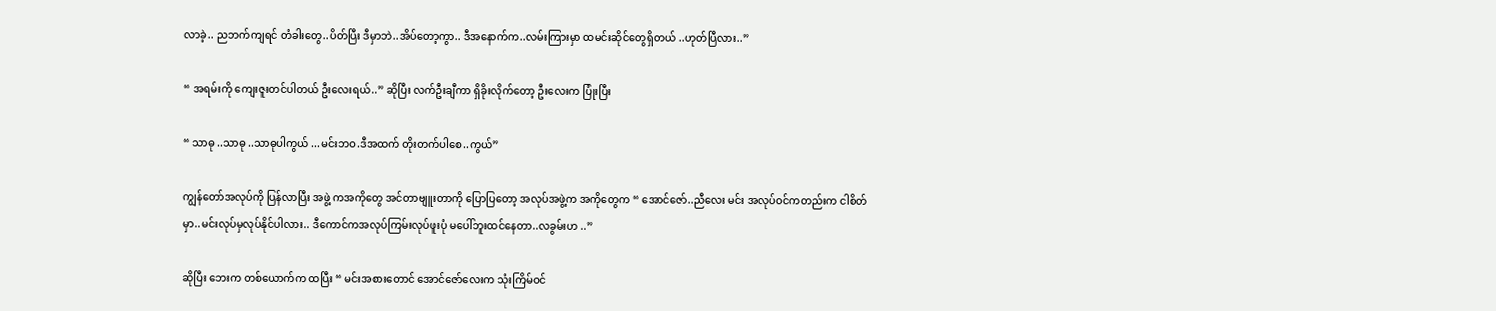လာခဲ့.. ညဘက်ကျရင် တံခါးတွေ..ပိတ်ပြီး ဒီမှာဘဲ..အိပ်တော့ကွာ.. ဒီအနောက်က..လမ်းကြားမှာ ထမင်းဆိုင်တွေရှိတယ် ..ဟုတ်ပြီလား..”

“ အရမ်းကို ကျေးဇူးတင်ပါတယ် ဦးလေးရယ်..” ဆိုပြီး လက်ဦးချီကာ ရှိခိုးလိုက်တော့ ဦးလေးက ပြုံးပြီး

“ သာဓု ..သာဓု ..သာဓုပါကွယ် ...မင်းဘဝ.ဒီအထက် တိုးတက်ပါစေ..ကွယ်”

ကျွန်တော်အလုပ်ကို ပြန်လာပြီး အဖွဲ့ ကအကိုတွေ အင်တာဗျူးတာကို ပြောပြတော့ အလုပ်အဖွဲ့က အကိုတွေက “ အောင်ဇော်..ညီလေး မင်း အလုပ်ဝင်ကတည်းက ငါစိတ်မှာ..မင်းလုပ်မှလုပ်နိုင်ပါလား.. ဒီကောင်ကအလုပ်ကြမ်းလုပ်ဖူးပုံ မပေါ်ဘူးထင်နေတာ..လခွမ်းဟ ..”

ဆိုပြီး ဘေးက တစ်ယောက်က ထပြီး “ မင်းအစားတောင် အောင်ဇော်လေးက သုံးကြိမ်ဝင်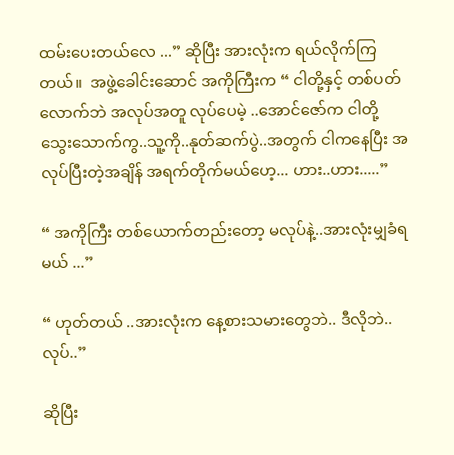ထမ်းပေးတယ်လေ ...” ဆိုပြီး အားလုံးက ရယ်လိုက်ကြတယ်။  အဖွဲ့ခေါင်းဆောင် အကိုကြီးက “ ငါတို့နှင့် တစ်ပတ်လောက်ဘဲ အလုပ်အတူ လုပ်ပေမဲ့ ..အောင်ဇော်က ငါတို့သွေးသောက်ကွ..သူ့ကို..နုတ်ဆက်ပွဲ..အတွက် ငါကနေပြီး အလုပ်ပြီးတဲ့အချိန် အရက်တိုက်မယ်ဟေ့... ဟား..ဟား.....”

“ အကိုကြီး တစ်ယောက်တည်းတော့ မလုပ်နဲ့..အားလုံးမျှခံရမယ် ...”

“ ဟုတ်တယ် ..အားလုံးက နေ့စားသမားတွေဘဲ.. ဒီလိုဘဲ..လုပ်..”

ဆိုပြီး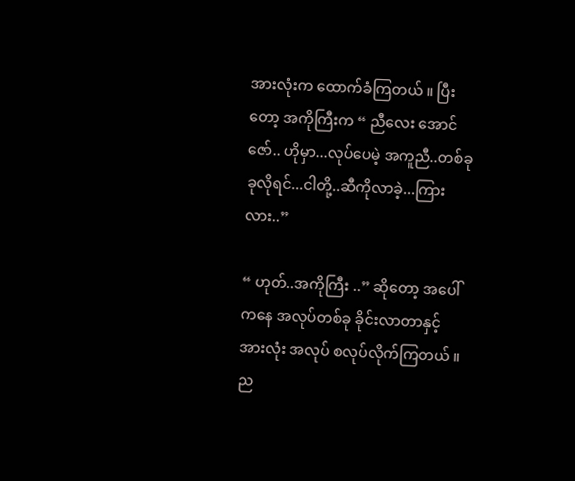အားလုံးက ထောက်ခံကြတယ် ။ ပြီးတော့ အကိုကြီးက “ ညီလေး အောင်ဇော်.. ဟိုမှာ...လုပ်ပေမဲ့ အကူညီ..တစ်ခုခုလိုရင်...ငါတို့..ဆီကိုလာခဲ့...ကြားလား..”

“ ဟုတ်..အကိုကြီး ..” ဆိုတော့ အပေါ်ကနေ အလုပ်တစ်ခု ခိုင်းလာတာနှင့် အားလုံး အလုပ် စလုပ်လိုက်ကြတယ် ။ ည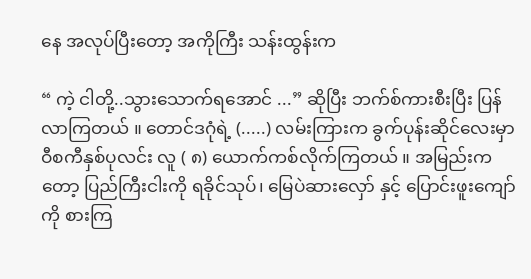နေ အလုပ်ပြီးတော့ အကိုကြီး သန်းထွန်းက

“ ကဲ့ ငါတို့..သွားသောက်ရအောင် ...” ဆိုပြီး ဘက်စ်ကားစီးပြီး ပြန်လာကြတယ် ။ တောင်ဒဂုံရဲ့ (.....) လမ်းကြားက ခွက်ပုန်းဆိုင်လေးမှာ ဝီစကီနှစ်ပုလင်း လူ ( ၈) ယောက်ကစ်လိုက်ကြတယ် ။ အမြည်းကတော့ ပြည်ကြီးငါးကို ရခိုင်သုပ်၊ မြေပဲဆားလှော် နှင့် ပြောင်းဖူးကျော်ကို စားကြ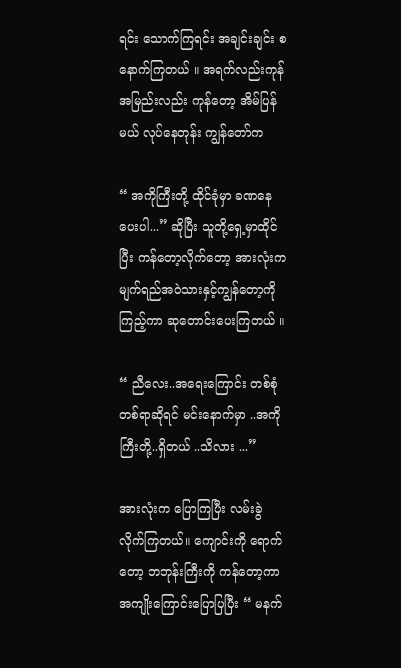ရင်း သောက်ကြရင်း အချင်းချင်း စနောက်ကြတယ် ။ အရက်လည်းကုန် အမြည်းလည်း ကုန်တော့ အိမ်ပြန်မယ် လုပ်နေတုန်း ကျွန်တော်က

“ အကိုကြီးတို့ ထိုင်ခုံမှာ ခဏနေပေးပါ...” ဆိုပြီး သူတို့ရှေ့မှာထိုင်ပြီး ကန်တော့လိုက်တော့ အားလုံးက မျက်ရည်အဝဲသားနှင့်ကျွန်တော့ကို ကြည့်ကာ ဆုတောင်းပေးကြတယ် ။

“ ညီလေး..အရေးကြောင်း တစ်စုံတစ်ရာဆိုရင် မင်းနောက်မှာ ..အကိုကြီးတို့..ရှိတယ် ..သိလား ...”

အားလုံးက ပြောကြပြီး လမ်းခွဲ လိုက်ကြတယ်။ ကျောင်းကို ရောက်တော့ ဘဘုန်းကြီးကို ကန်တော့ကာ အကျိုးကြောင်းပြောပြပြီး “ မနက်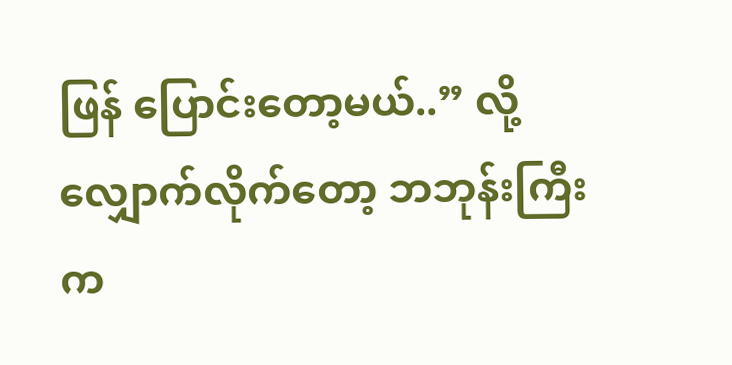ဖြန် ပြောင်းတော့မယ်..” လို့လျှောက်လိုက်တော့ ဘဘုန်းကြီးက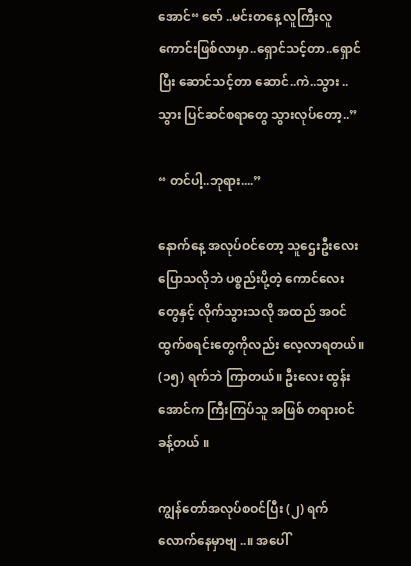အောင်“ ဇော် ..မင်းတနေ့ လူကြီးလူကောင်းဖြစ်လာမှာ..ရှောင်သင့်တာ..ရှောင်ပြီး ဆောင်သင့်တာ ဆောင်..ကဲ..သွား ..သွား ပြင်ဆင်စရာတွေ သွားလုပ်တော့..”

“ တင်ပါ့..ဘုရား....”

နောက်နေ့ အလုပ်ဝင်တော့ သူဌေးဦးလေး ပြောသလိုဘဲ ပစ္စည်းပို့တဲ့ ကောင်လေးတွေနှင့် လိုက်သွားသလို အထည် အဝင်ထွက်စရင်းတွေကိုလည်း လေ့လာရတယ်။ (၁၅) ရက်ဘဲ ကြာတယ်။ ဦးလေး ထွန်းအောင်က ကြီးကြပ်သူ အဖြစ် တရားဝင်ခန့်တယ် ။

ကျွန်တော်အလုပ်စဝင်ပြီး (၂) ရက်လောက်နေမှာဗျ ..။ အပေါ်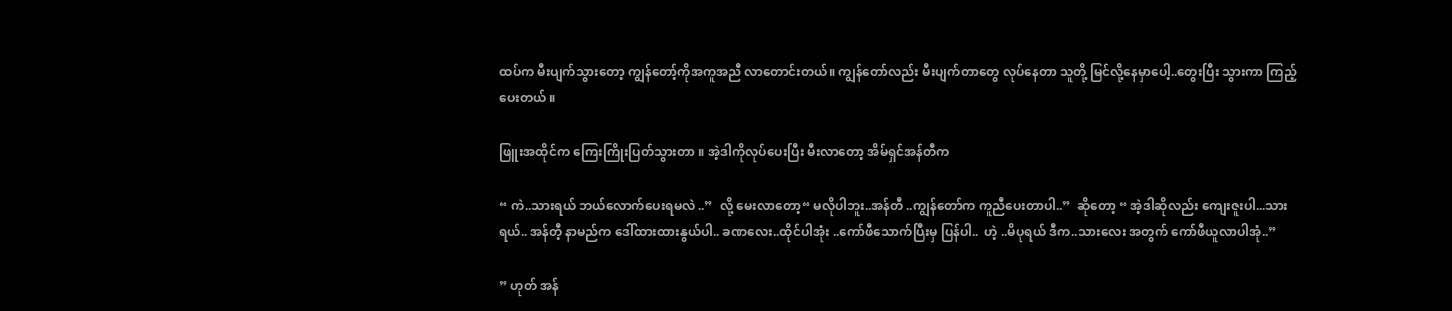ထပ်က မီးပျက်သွားတော့ ကျွန်တော့်ကိုအကူအညီ လာတောင်းတယ်။ ကျွန်တော်လည်း မီးပျက်တာတွေ လုပ်နေတာ သူတို့ မြင်လို့နေမှာပေါ့..တွေးပြီး သွားကာ ကြည့်ပေးတယ် ။

ဖြူးအထိုင်က ကြေးကြိုးပြတ်သွားတာ ။ အဲ့ဒါကိုလုပ်ပေးပြီး မီးလာတော့ အိမ်ရှင်အန်တီက

“ ကဲ..သားရယ် ဘယ်လောက်ပေးရမလဲ ..”  လို့ မေးလာတော့“ မလိုပါဘူး..အန်တီ ..ကျွန်တော်က ကူညီပေးတာပါ..”  ဆိုတော့ “ အဲ့ဒါဆိုလည်း ကျေးဇူးပါ...သားရယ်.. အန်တီ့ နာမည်က ဒေါ်ထားထားနွယ်ပါ.. ခဏလေး..ထိုင်ပါအုံး ..ကော်ဖီသောက်ပြီးမှ ပြန်ပါ..  ဟဲ့ ..မိပုရယ် ဒီက..သားလေး အတွက် ကော်ဖီယူလာပါအုံ..”

” ဟုတ် အန်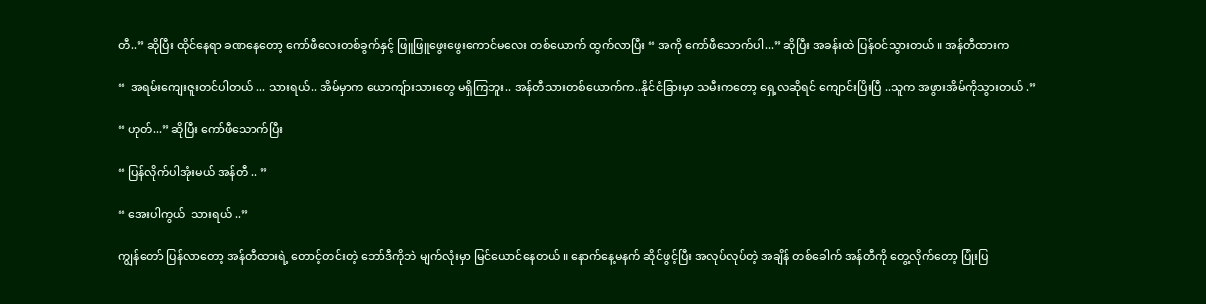တီ..” ဆိုပြီး ထိုင်နေရာ ခဏနေတော့ ကော်ဖီလေးတစ်ခွက်နှင့် ဖြူဖြူဖွေးဖွေးကောင်မလေး တစ်ယောက် ထွက်လာပြီး “ အကို ကော်ဖီသောက်ပါ...” ဆိုပြီး အခန်းထဲ ပြန်ဝင်သွားတယ် ။ အန်တီထားက

“  အရမ်းကျေးဇူးတင်ပါတယ် ... သားရယ်.. အိမ်မှာက ယောကျ်ားသားတွေ မရှိကြဘူး.. အန်တီသားတစ်ယောက်က..နိုင်ငံခြားမှာ သမီးကတော့ ရှေ့လဆိုရင် ကျောင်းပြိးပြီ ..သူက အဖွားအိမ်ကိုသွားတယ် .”

“ ဟုတ်...” ဆိုပြီး ကော်ဖီသောက်ပြီး

“ ပြန်လိုက်ပါအုံးမယ် အန်တီ .. ”

“ အေးပါကွယ်  သားရယ် ..”

ကျွန်တော် ပြန်လာတော့ အန်တီထားရဲ့ တောင့်တင်းတဲ့ ဘော်ဒီကိုဘဲ မျက်လုံးမှာ မြင်ယောင်နေတယ် ။ နောက်နေ့မနက် ဆိုင်ဖွင့်ပြီး အလုပ်လုပ်တဲ့ အချိန် တစ်ခေါက် အန်တီကို တွေ့လိုက်တော့ ပြုံးပြ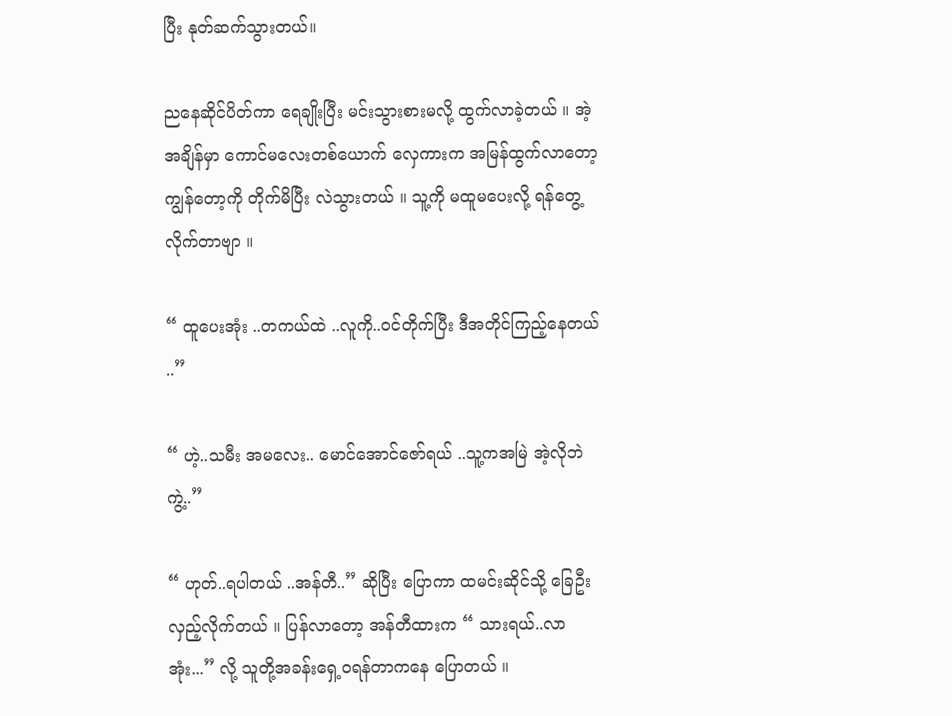ပြီး နုတ်ဆက်သွားတယ်။

ညနေဆိုင်ပိတ်ကာ ရေချိုးပြီး မင်းသွားစားမလို့ ထွက်လာခဲ့တယ် ။ အဲ့အချိန်မှာ ကောင်မလေးတစ်ယောက် လှေကားက အမြန်ထွက်လာတော့ ကျွန်တော့ကို တိုက်မိပြီး လဲသွားတယ် ။ သူ့ကို မထူမပေးလို့ ရန်တွေ့လိုက်တာဗျာ ။

“ ထူပေးအုံး ..တကယ်ထဲ ..လူကို..ဝင်တိုက်ပြီး ဒီအတိုင်ကြည့်နေတယ် ..”

“ ဟဲ့..သမီး အမလေး.. မောင်အောင်ဇော်ရယ် ..သူ့ကအမြဲ အဲ့လိုဘဲကွဲ့..”

“ ဟုတ်..ရပါတယ် ..အန်တီ..” ဆိုပြီး ပြောကာ ထမင်းဆိုင်သို့ ခြေဦးလှည့်လိုက်တယ် ။ ပြန်လာတော့ အန်တီထားက “ သားရယ်..လာအုံး...” လို့ သူတို့အခန်းရှေ့ဝရန်တာကနေ ပြောတယ် ။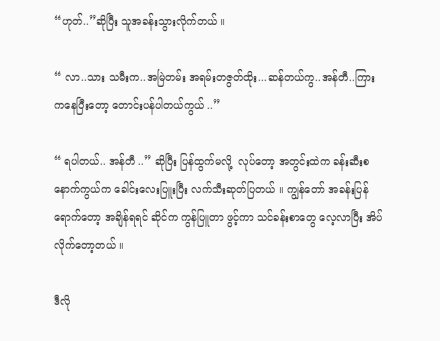“ဟုတ်..”ဆိုပြီး သူအခန်းသွားလိုက်တယ် ။

“ လာ..သား သမီးက..အမြဲတမ်း အရမ်းတဇွတ်ထိုး...ဆန်တယ်ကွ..အန်တီ..ကြားကနေပြီးတော့ တောင်းပန်ပါတယ်ကွယ် ..”

“ ရပါတယ်.. အန်တီ ..” ဆိုပြီး ပြန်ထွက်မလို့  လုပ်တော့ အတွင်းထဲက ခန်းဆီးစနောက်ကွယ်က ခေါင်းလေးပြူးပြီး လက်သီးဆုတ်ပြတယ် ။ ကျွန်တော် အခန်းပြန်ရောက်တော့ အချိန်ရရင် ဆိုင်က ကွန်ပြူတာ ဖွင့်ကာ သင်ခန်းစာတွေ လေ့လာပြီး အိပ်လိုက်တော့တယ် ။

ဒီလို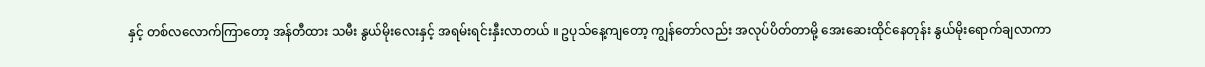နှင့် တစ်လလောက်ကြာတော့ အန်တီထား သမီး နွယ်မိုးလေးနှင့် အရမ်းရင်းနှီးလာတယ် ။ ဥပုသ်နေ့ကျတော့ ကျွန်တော်လည်း အလုပ်ပိတ်တာမို့ အေးဆေးထိုင်နေတုန်း နွယ်မိုးရောက်ချလာကာ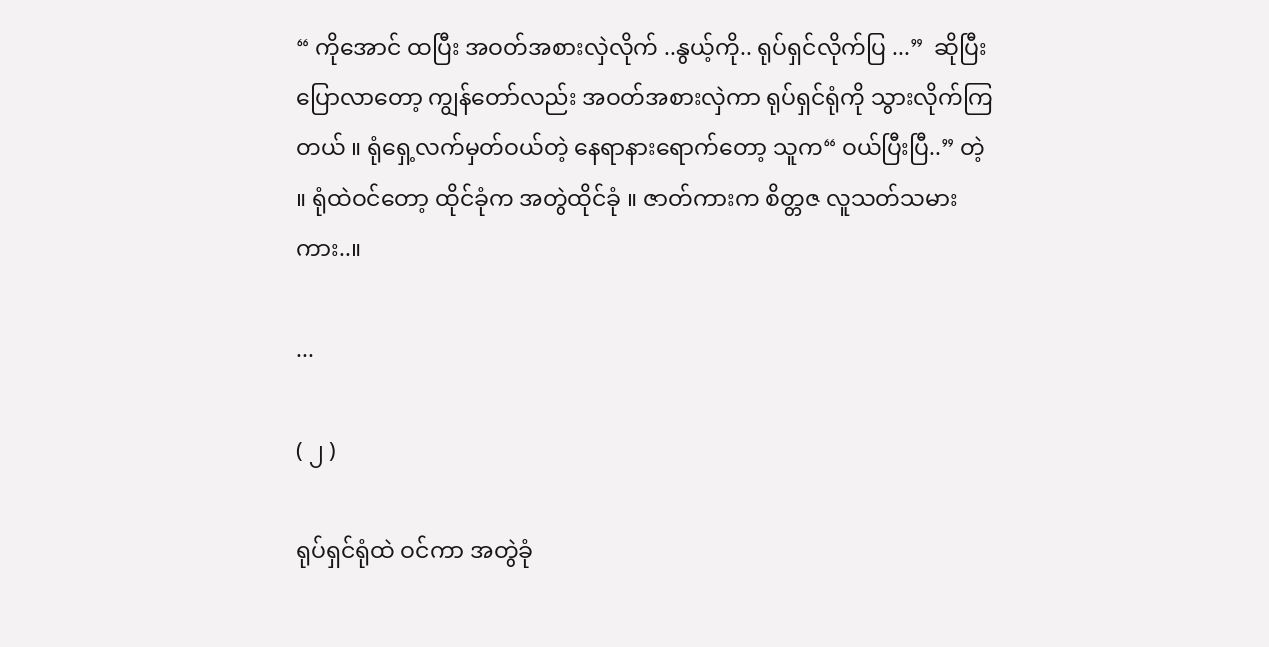“ ကိုအောင် ထပြီး အဝတ်အစားလှဲလိုက် ..နွယ့်ကို.. ရုပ်ရှင်လိုက်ပြ ...”  ဆိုပြီး ပြောလာတော့ ကျွန်တော်လည်း အဝတ်အစားလှဲကာ ရုပ်ရှင်ရုံကို သွားလိုက်ကြတယ် ။ ရုံရှေ့လက်မှတ်ဝယ်တဲ့ နေရာနားရောက်တော့ သူက“ ဝယ်ပြီးပြီ..” တဲ့ ။ ရုံထဲဝင်တော့ ထိုင်ခုံက အတွဲထိုင်ခုံ ။ ဇာတ်ကားက စိတ္တဇ လူသတ်သမားကား..။

...

( ၂ )

ရုပ်ရှင်ရုံထဲ ဝင်ကာ အတွဲခုံ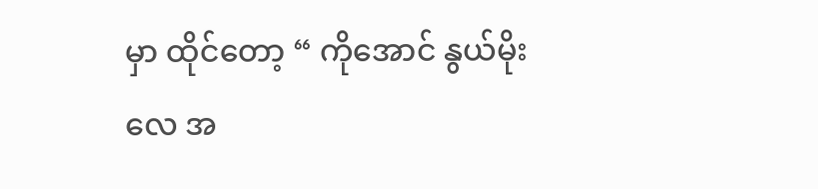မှာ ထိုင်တော့ “ ကိုအောင် နွယ်မိုးလေ အ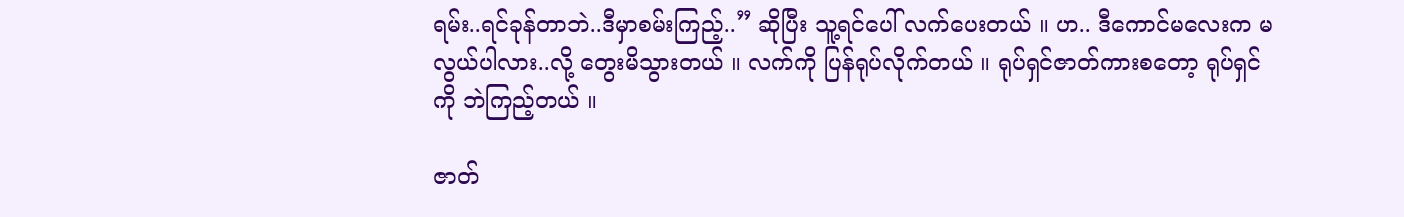ရမ်း..ရင်ခုန်တာဘဲ..ဒီမှာစမ်းကြည့်..” ဆိုပြီး သူ့ရင်ပေါ် လက်ပေးတယ် ။ ဟ.. ဒီကောင်မလေးက မလွယ်ပါလား..လို့ တွေးမိသွားတယ် ။ လက်ကို ပြန်ရုပ်လိုက်တယ် ။ ရုပ်ရှင်ဇာတ်ကားစတော့ ရုပ်ရှင်ကို ဘဲကြည့်တယ် ။

ဇာတ်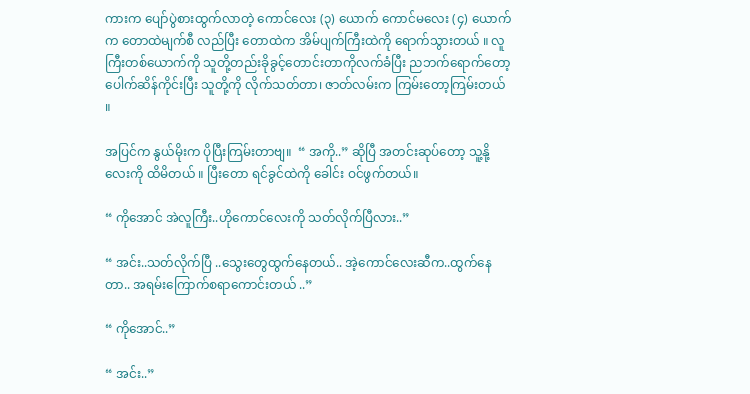ကားက ပျော်ပွဲစားထွက်လာတဲ့ ကောင်လေး (၃) ယောက် ကောင်မလေး (၄) ယောက်က တောထဲမျက်စီ လည်ပြီး တောထဲက အိမ်ပျက်ကြီးထဲကို ရောက်သွားတယ် ။ လူကြီးတစ်ယောက်ကို သူတို့တည်းခိုခွင့်တောင်းတာကိုလက်ခံပြီး ညဘက်ရောက်တော့ ပေါက်ဆိန်ကိုင်းပြီး သူတို့ကို လိုက်သတ်တာ၊ ဇာတ်လမ်းက ကြမ်းတော့ကြမ်းတယ် ။

အပြင်က နွယ်မိုးက ပိုပြီးကြမ်းတာဗျ။  “ အကို..” ဆိုပြီ အတင်းဆုပ်တော့ သူ့နို့လေးကို ထိမိတယ် ။ ပြီးတော ရင်ခွင်ထဲကို ခေါင်း ဝင်ဖွက်တယ်။

“ ကိုအောင် အဲလူကြီး..ဟိုကောင်လေးကို သတ်လိုက်ပြီလား..”

“ အင်း..သတ်လိုက်ပြီ ..သွေးတွေထွက်နေတယ်.. အဲ့ကောင်လေးဆီက..ထွက်နေတာ.. အရမ်းကြောက်စရာကောင်းတယ် ..”

“ ကိုအောင်..”

“ အင်း..”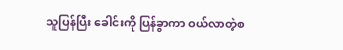သူပြန်ပြီး ခေါင်းကို ပြန်ခွာကာ ဝယ်လာတဲ့စ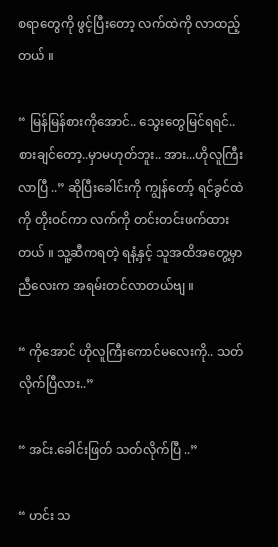စရာတွေကို ဖွင့်ပြီးတော့ လက်ထဲကို လာထည့်တယ် ။

“ မြန်မြန်စားကိုအောင်.. သွေးတွေမြင်ရရင်..စားချင်တော့..မှာမဟုတ်ဘူး.. အား...ဟိုလူကြီးလာပြီ ..” ဆိုပြီးခေါင်းကို ကျွန်တော့် ရင်ခွင်ထဲကို တိုးဝင်ကာ လက်ကို တင်းတင်းဖက်ထားတယ် ။ သူ့ဆီကရတဲ့ ရနံ့နှင့် သူအထိအတွေ့မှာ ညီလေးက အရမ်းတင်လာတယ်ဗျ ။

“ ကိုအောင် ဟိုလူကြီးကောင်မလေးကို.. သတ်လိုက်ပြီလား..”

“ အင်း.ခေါင်းဖြတ် သတ်လိုက်ပြီ ..”

“ ဟင်း သ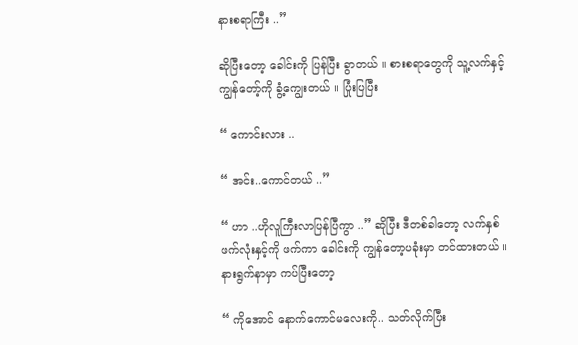နားစရာကြီး ..”

ဆိုပြီးတော့ ခေါင်းကို ပြန်ပြီး ခွာတယ် ။ စားစရာတွေကို သူ့လက်နှင့် ကျွန်တော့်ကို ခွံ့ကျွေးတယ် ။ ပြုံးပြပြီး

“ ကောင်းလား ..

“ အင်း..ကောင်တယ် ..”

“ ဟာ ..ဟိုလူကြီးလာပြန်ပြီကွာ ..” ဆိုပြီး ဒီတစ်ခါတော့ လက်နှစ်ဖက်လုံးနှင့်ကို ဖက်ကာ ခေါင်းကို ကျွန်တော့ပခုံးမှာ တင်ထားတယ် ။ နားရွက်နာမှာ ကပ်ပြီးတော့

“ ကိုအောင် နောက်ကောင်မလေးကို.. သတ်လိုက်ပြီး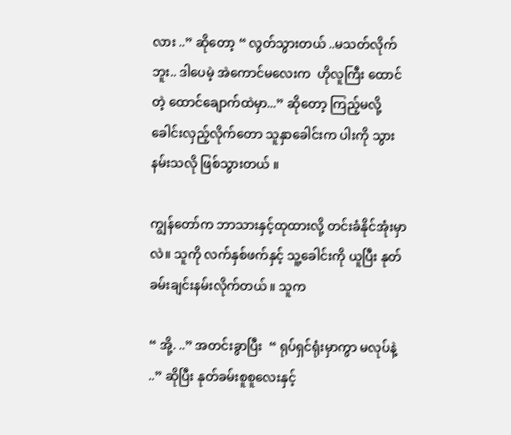လား ..” ဆိုတော့ “ လွတ်သွားတယ် ..မသတ်လိုက်ဘူး.. ဒါပေမဲ့ အဲကောင်မလေးက  ဟိုလူကြီး ထောင်တဲ့ ထောင်ချောက်ထဲမှာ...” ဆိုတော့ ကြည့်မလို့ခေါင်းလှည့်လိုက်တော သူနှာခေါင်းက ပါးကို သွားနမ်းသလို ဖြစ်သွားတယ် ။

ကျွန်တော်က ဘာသားနှင့်ထုထားလို့ တင်းခံနိုင်အုံးမှာလဲ။ သူကို လက်နှစ်ဖက်နှင့် သူ့ခေါင်းကို ယူပြီး နုတ်ခမ်းချင်းနမ်းလိုက်တယ် ။ သူက

“ အို့. ..” အတင်းခွာပြီး  “ ရုပ်ရှင်ရုံးမှာကွာ မလုပ်နဲ့ ..” ဆိုပြီး နုတ်ခမ်းစူစူလေးနှင့်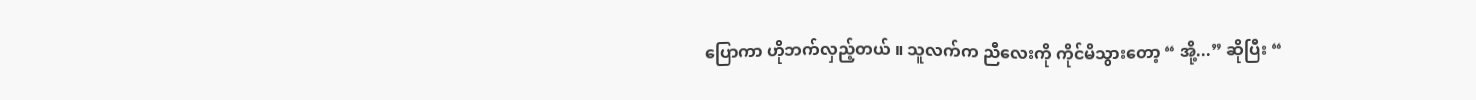ပြောကာ ဟိုဘက်လှည့်တယ် ။ သူလက်က ညီလေးကို ကိုင်မိသွားတော့ “ အို့...” ဆိုပြီး “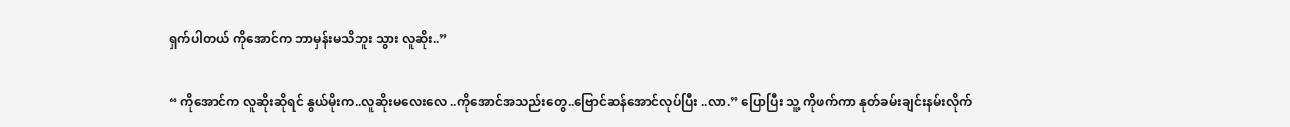ရှက်ပါတယ် ကိုအောင်က ဘာမှန်းမသိဘူး သွား လူဆိုး..”

“ ကိုအောင်က လူဆိုးဆိုရင် နွယ်မိုးက..လူဆိုးမလေးလေ ..ကိုအောင်အသည်းတွေ..ဗြောင်ဆန်အောင်လုပ်ပြီး ..လာ.” ပြောပြီး သူ့ ကိုဖက်ကာ နုတ်ခမ်းချင်းနမ်းလိုက်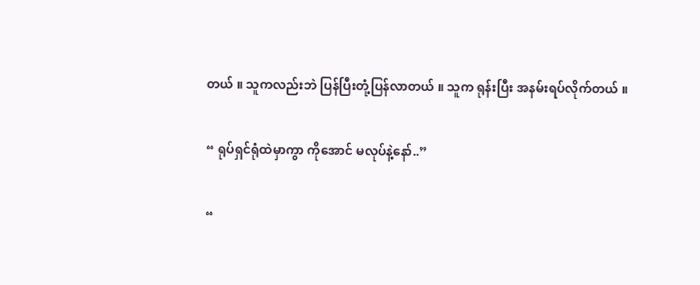တယ် ။ သူကလည်းဘဲ ပြန်ပြီးတုံ့ပြန်လာတယ် ။ သူက ရုန်းပြီး အနမ်းရပ်လိုက်တယ် ။

“ ရုပ်ရှင်ရုံထဲမှာကွာ ကိုအောင် မလုပ်နဲ့နော်..”

“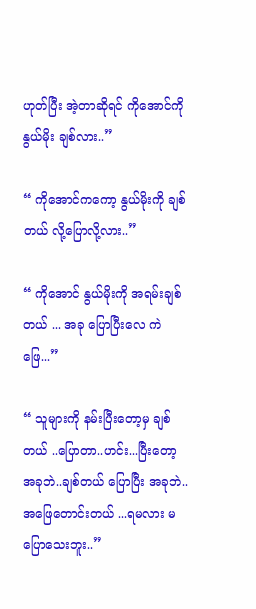ဟုတ်ပြီး အဲ့တာဆိုရင် ကိုအောင်ကို နွယ်မိုး ချစ်လား..”

“ ကိုအောင်ကကော့ နွယ်မိုးကို ချစ်တယ် လို့ပြောလို့လား..”

“ ကိုအောင် နွယ်မိုးကို အရမ်းချစ်တယ် ... အခု ပြောပြီးလေ ကဲဖြေ...”

“ သူများကို နမ်းပြီးတော့မှ ချစ်တယ် ..ပြောတာ..ဟင်း...ပြီးတော့ အခုဘဲ..ချစ်တယ် ပြောပြီး အခုဘဲ..အဖြေတောင်းတယ် ...ရမလား မပြောသေးဘူး..”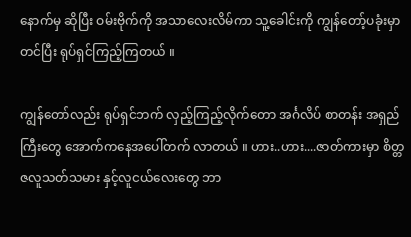နောက်မှ ဆိုပြီး ဝမ်းဗိုက်ကို အသာလေးလိမ်ကာ သူ့ခေါင်းကို ကျွန်တော့်ပခုံးမှာ တင်ပြီး ရုပ်ရှင်ကြည့်ကြတယ် ။

ကျွန်တော်လည်း ရုပ်ရှင်ဘက် လှည့်ကြည့်လိုက်တော အင်္ဂလိပ် စာတန်း အရှည်ကြီးတွေ အောက်ကနေအပေါ်တက် လာတယ် ။ ဟား..ဟား....ဇာတ်ကားမှာ စိတ္တဇလူသတ်သမား နှင့်လူငယ်လေးတွေ ဘာ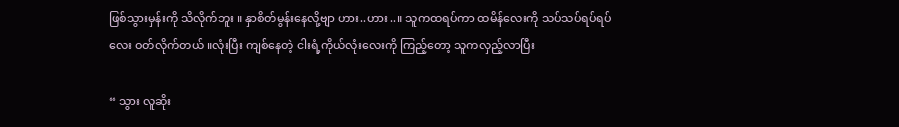ဖြစ်သွားမှန်းကို သိလိုက်ဘူး ။ နှာစိတ်မွန်းနေလို့ဗျာ ဟား..ဟား..။ သူကထရပ်ကာ ထမိန်လေးကို သပ်သပ်ရပ်ရပ်လေး ဝတ်လိုက်တယ် ။လုံးပြီး ကျစ်နေတဲ့ ငါးရံ့ကိုယ်လုံးလေးကို ကြည့်တော့ သူကလှည့်လာပြီး

“ သွား လူဆိုး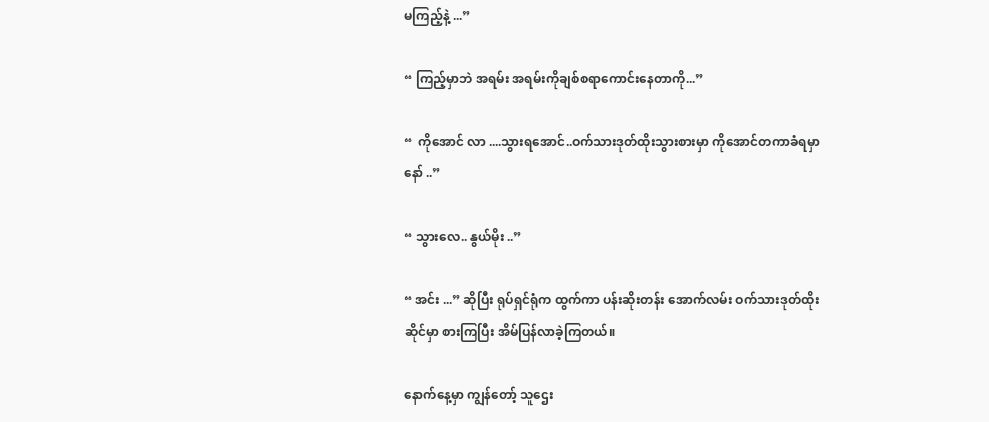မကြည့်နဲ့ ...”

“ ကြည့်မှာဘဲ အရမ်း အရမ်းကိုချစ်စရာကောင်းနေတာကို...”

“  ကိုအောင် လာ ....သွားရအောင်..ဝက်သားဒုတ်ထိုးသွားစားမှာ ကိုအောင်တကာခံရမှာနော် ..”

“ သွားလေ.. နွယ်မိုး ..”

“ အင်း ...” ဆိုပြီး ရုပ်ရှင်ရုံက ထွက်ကာ ပန်းဆိုးတန်း အောက်လမ်း ဝက်သားဒုတ်ထိုးဆိုင်မှာ စားကြပြီး အိမ်ပြန်လာခဲ့ကြတယ်။

နောက်နေ့မှာ ကျွန်တော့် သူဌေး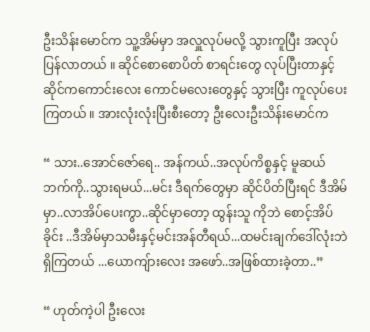ဦးသိန်းမောင်က သူ့အိမ်မှာ အလှူလုပ်မလို့ သွားကူပြီး အလုပ်ပြန်လာတယ် ။ ဆိုင်စောစောပိတ် စာရင်းတွေ လုပ်ပြီးတာနှင့် ဆိုင်ကကောင်းလေး ကောင်မလေးတွေနှင့် သွားပြီး ကူလုပ်ပေးကြတယ် ။ အားလုံးလုံးပြီးစီးတော့ ဦးလေးဦးသိန်းမောင်က

“ သား..အောင်ဇော်ရေ.. အန်ကယ်..အလုပ်ကိစ္စနှင့် မူဆယ်ဘက်ကို..သွားရမယ်...မင်း ဒီရက်တွေမှာ ဆိုင်ပိတ်ပြီးရင် ဒီအိမ်မှာ..လာအိပ်ပေးကွာ..ဆိုင်မှာတော့ ထွန်းသူ ကိုဘဲ စောင့်အိပ်ခိုင်း ..ဒီအိမ်မှာသမီးနှင့်မင်းအန်တီရယ်...ထမင်းချက်ဒေါ်လုံးဘဲ ရှိကြတယ် ...ယောကျ်ားလေး အဖော်..အဖြစ်ထားခဲ့တာ..”

“ ဟုတ်ကဲ့ပါ ဦးလေး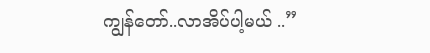ကျွန်တော်..လာအိပ်ပါ့မယ် ..”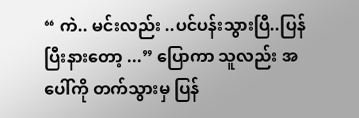“ ကဲ.. မင်းလည်း ..ပင်ပန်းသွားပြီ..ပြန်ပြီးနားတော့ ...” ပြောကာ သူလည်း အပေါ်ကို တက်သွားမှ ပြန်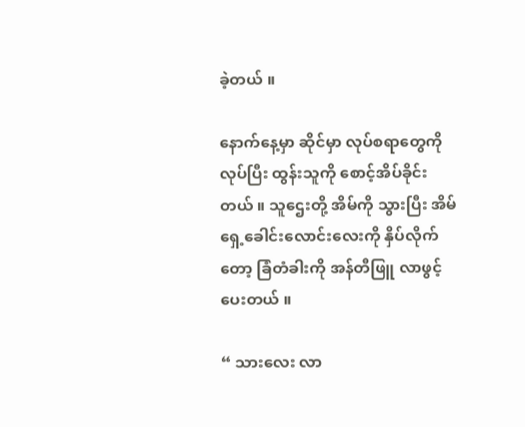ခဲ့တယ် ။

နောက်နေ့မှာ ဆိုင်မှာ လုပ်စရာတွေကို လုပ်ပြီး ထွန်းသူကို စောင့်အိပ်ခိုင်းတယ် ။ သူဌေးတို့ အိမ်ကို သွားပြီး အိမ်ရှေ့ခေါင်းလောင်းလေးကို နှိပ်လိုက်တော့ ခြံတံခါးကို အန်တီဖြူ လာဖွင့်ပေးတယ် ။

“ သားလေး လာ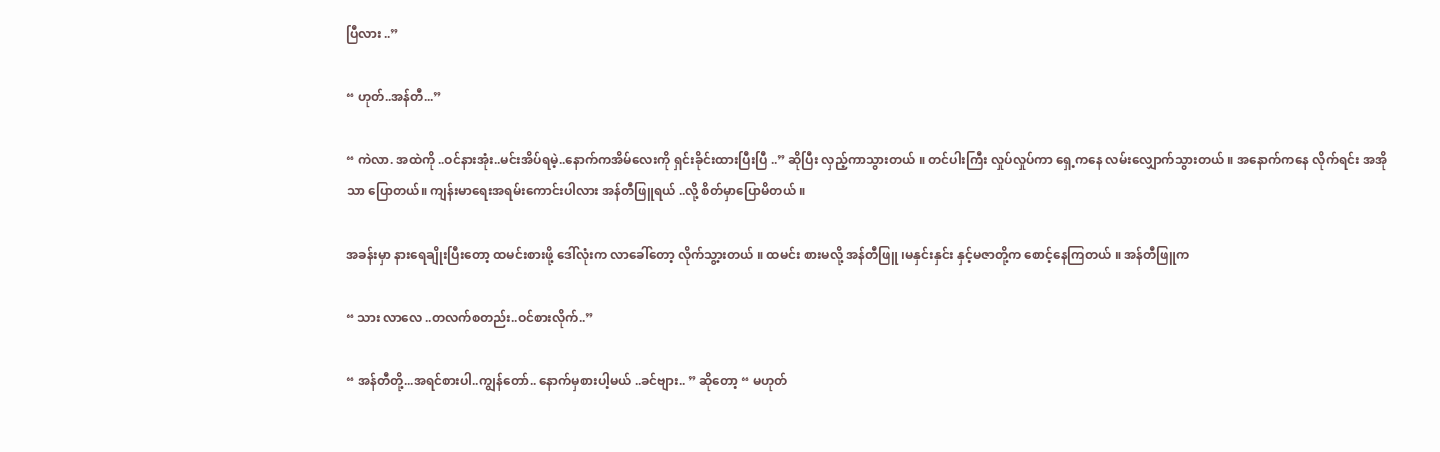ပြီလား ..”

“ ဟုတ်..အန်တီ...”

“ ကဲလာ. အထဲကို ..ဝင်နားအုံး..မင်းအိပ်ရမဲ့..နောက်ကအိမ်လေးကို ရှင်းခိုင်းထားပြီးပြီ ..” ဆိုပြီး လှည့်ကာသွားတယ် ။ တင်ပါးကြီး လှုပ်လှုပ်ကာ ရှေ့ကနေ လမ်းလျှောက်သွားတယ် ။ အနောက်ကနေ လိုက်ရင်း အအိုသာ ပြောတယ်။ ကျန်းမာရေးအရမ်းကောင်းပါလား အန်တီဖြူရယ် ..လို့ စိတ်မှာပြောမိတယ် ။

အခန်းမှာ နားရေချိုးပြီးတော့ ထမင်းစားဖို့ ဒေါ်လုံးက လာခေါ်တော့ လိုက်သွ့ားတယ် ။ ထမင်း စားမလို့ အန်တီဖြူ ၊မနှင်းနှင်း နှင့်မဇာတို့က စောင့်နေကြတယ် ။ အန်တီဖြူက

“ သား လာလေ ..တလက်စတည်း..ဝင်စားလိုက်..”

“ အန်တီတို့...အရင်စားပါ..ကျွန်တော်.. နောက်မှစားပါ့မယ် ..ခင်ဗျား.. ” ဆိုတော့ “ မဟုတ်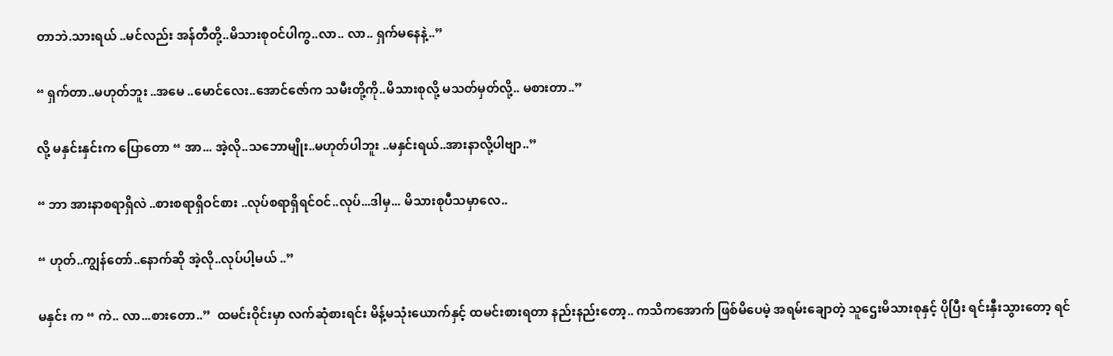တာဘဲ.သားရယ် ..မင်လည်း အန်တီတို့..မိသားစုဝင်ပါကွ..လာ.. လာ.. ရှက်မနေနဲ့..”

“ ရှက်တာ..မဟုတ်ဘူး ..အမေ ..မောင်လေး..အောင်ဇော်က သမီးတို့ကို..မိသားစုလို့ မသတ်မှတ်လို့.. မစားတာ..”

လို့ မနှင်းနှင်းက ပြောတော “ အာ... အဲ့လို..သဘောမျိုး..မဟုတ်ပါဘူး ..မနှင်းရယ်..အားနာလို့ပါဗျာ..”

“ ဘာ အားနာစရာရှိလဲ ..စားစရာရှိဝင်စား ..လုပ်စရာရှိရင်ဝင်..လုပ်...ဒါမှ... မိသားစုပီသမှာလေ..

“ ဟုတ်..ကျွန်တော်..နောက်ဆို အဲ့လို..လုပ်ပါ့မယ် ..”

မနှင်း က “ ကဲ.. လာ...စားတော..”  ထမင်းဝိုင်းမှာ လက်ဆုံစားရင်း မိန့်မသုံးယောက်နှင့် ထမင်းစားရတာ နည်းနည်းတော့.. ကသိကအောက် ဖြစ်မိပေမဲ့ အရမ်းချောတဲ့ သူဌေးမိသားစုနှင့် ပိုပြီး ရင်းနှီးသွားတော့ ရင်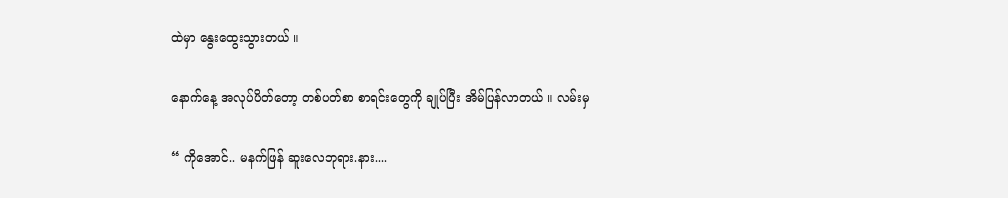ထဲမှာ နွေးထွေးသွားတယ် ။

နောက်နေ့ အလုပ်ပိတ်တော့ တစ်ပတ်စာ စာရင်းတွေကို ချုပ်ပြီး အိမ်ပြန်လာတယ် ။ လမ်းမှ

“ ကိုအောင်.. မနက်ဖြန် ဆူးလေဘုရား.နား....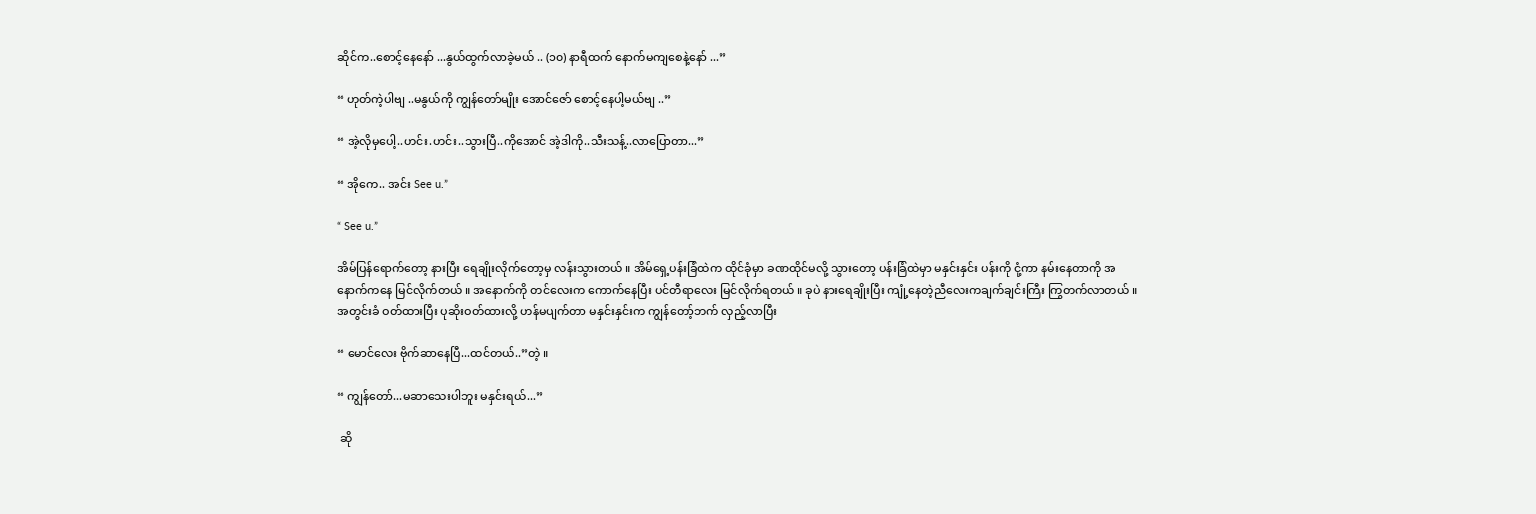ဆိုင်က..စောင့်နေနော် ...နွယ်ထွက်လာခဲ့မယ် .. (၁၀) နာရီထက် နောက်မကျစေနဲ့နော် ...”

“ ဟုတ်ကဲ့ပါဗျ ..မနွယ်ကို ကျွန်တော်မျိုး အောင်ဇော် စောင့်နေပါ့မယ်ဗျ ..”

“ အဲ့လိုမှပေါ့..ဟင်း.ဟင်း..သွားပြီ..ကိုအောင် အဲ့ဒါကို..သီးသန့်..လာပြောတာ...”

“ အိုကေ.. အင်း See u.”

“ See u.”

အိမ်ပြန်ရောက်တော့ နားပြီး ရေချိုးလိုက်တော့မှ လန်းသွားတယ် ။ အိမ်ရှေ့ပန်းခြံထဲက ထိုင်ခုံမှာ ခဏထိုင်မလို့ သွားတော့ ပန်းခြံထဲမှာ မနှင်းနှင်း ပန်းကို ငုံ့ကာ နမ်းနေတာကို အနောက်ကနေ မြင်လိုက်တယ် ။ အနောက်ကို တင်လေးက ကောက်နေပြီး ပင်တီရာလေး မြင်လိုက်ရတယ် ။ ခုပဲ နားရေချိုးပြီး ကျုံ့နေတဲ့ညီလေးကချက်ချင်းကြီး ကြွတက်လာတယ် ။ အတွင်းခံ ဝတ်ထားပြီး ပုဆိုးဝတ်ထားလို့ ဟန်မပျက်တာ မနှင်းနှင်းက ကျွန်တော့်ဘက် လှည့်လာပြီး

“ မောင်လေး ဗိုက်ဆာနေပြီ...ထင်တယ်..”တဲ့ ။

“ ကျွန်တော်...မဆာသေးပါဘူး မနှင်းရယ်...”

 ဆို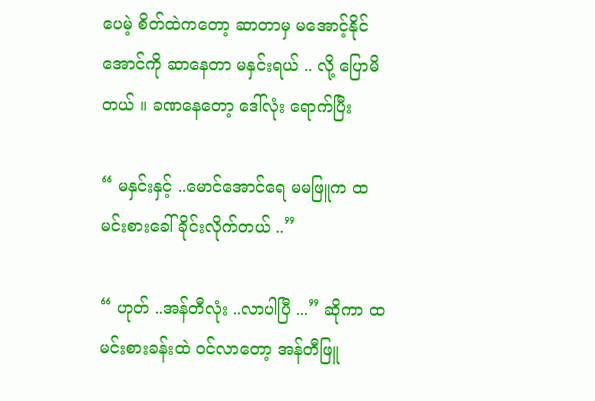ပေမဲ့ စိတ်ထဲကတော့ ဆာတာမှ မအောင့်နိုင်အောင်ကို ဆာနေတာ မနှင်းရယ် .. လို့ ပြောမိတယ် ။ ခဏနေတော့ ဒေါ်လုံး ရောက်ပြီး

“ မနှင်းနှင့် ..မောင်အောင်ရေ မမဖြူက ထမင်းစားခေါ်ခိုင်းလိုက်တယ် ..”

“ ဟုတ် ..အန်တီလုံး ..လာပါပြီ ...” ဆိုကာ ထမင်းစားခန်းထဲ ဝင်လာတော့ အန်တီဖြူ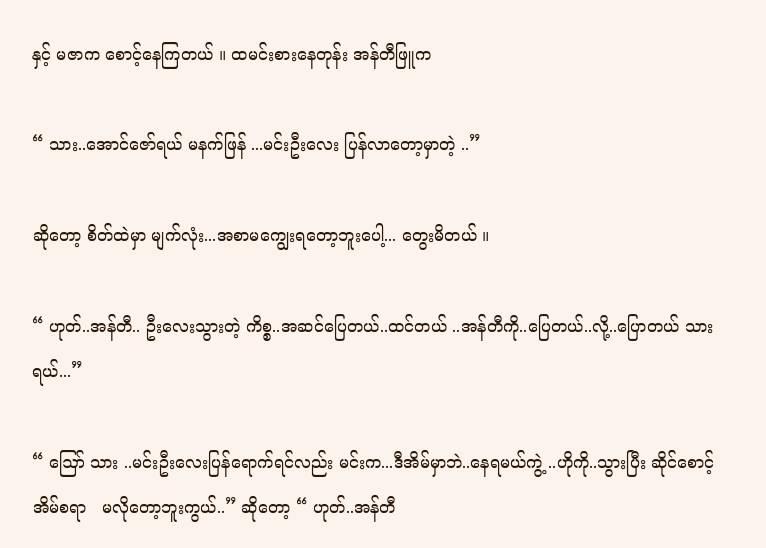နှင့် မဇာက စောင့်နေကြတယ် ။ ထမင်းစားနေတုန်း အန်တီဖြူက

“ သား..အောင်ဇော်ရယ် မနက်ဖြန် ...မင်းဦးလေး ပြန်လာတော့မှာတဲ့ ..”

ဆိုတော့ စိတ်ထဲမှာ မျက်လုံး...အစာမကျွေးရတော့ဘူးပေါ့... တွေးမိတယ် ။

“ ဟုတ်..အန်တီ.. ဦးလေးသွားတဲ့ ကိစ္စ..အဆင်ပြေတယ်..ထင်တယ် ..အန်တီကို..ပြေတယ်..လို့..ပြောတယ် သားရယ်...”

“ ဪ သား ..မင်းဦးလေးပြန်ရောက်ရင်လည်း မင်းက...ဒီအိမ်မှာဘဲ..နေရမယ်ကွဲ့ ..ဟိုကို..သွားပြီး ဆိုင်စောင့်အိမ်စရာ   မလိုတော့ဘူးကွယ်..” ဆိုတော့ “ ဟုတ်..အန်တီ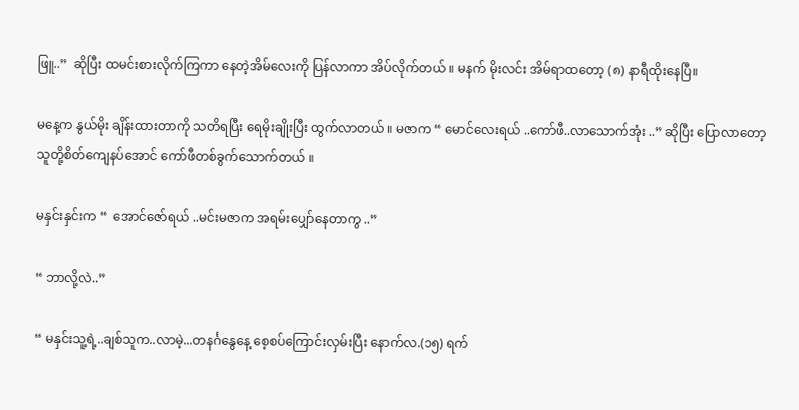ဖြူ..”  ဆိုပြီး ထမင်းစားလိုက်ကြကာ နေတဲ့အိမ်လေးကို ပြန်လာကာ အိပ်လိုက်တယ် ။ မနက် မိုးလင်း အိမ်ရာထတော့ (၈) နာရီထိုးနေပြီ။

မနေ့က နွယ်မိုး ချိန်းထားတာကို သတိရပြီး ရေမိုးချိုးပြီး ထွက်လာတယ် ။ မဇာက “ မောင်လေးရယ် ..ကော်ဖီ..လာသောက်အုံး ..” ဆိုပြီး ပြောလာတော့ သူတို့စိတ်ကျေနပ်အောင် ကော်ဖီတစ်ခွက်သောက်တယ် ။

မနှင်းနှင်းက “  အောင်ဇော်ရယ် ..မင်းမဇာက အရမ်းပျှော်နေတာကွ ..”

“ ဘာလို့လဲ..”

“ မနှင်းသူ့ရဲ့..ချစ်သူက..လာမဲ့...တနင်္ဂနွေနေ့ စေ့စပ်ကြောင်းလှမ်းပြီး နောက်လ.(၁၅) ရက်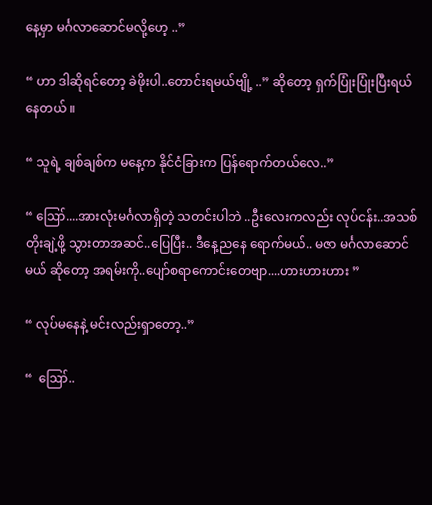နေ့မှာ မင်္ဂလာဆောင်မလို့ဟေ့ ..”

“ ဟာ ဒါဆိုရင်တော့ ခဲဖိုးပါ..တောင်းရမယ်ဗျို့ ..” ဆိုတော့ ရှက်ပြုံးပြုံးပြီးရယ်နေတယ် ။

“ သူရဲ့ ချစ်ချစ်က မနေ့က နိုင်ငံခြားက ပြန်ရောက်တယ်လေ..”

“ ဪ....အားလုံးမင်္ဂလာရှိတဲ့ သတင်းပါဘဲ ..ဦးလေးကလည်း လုပ်ငန်း..အသစ်တိုးချဲ့ဖို့ သွားတာအဆင်..ပြေပြီး.. ဒီနေ့ညနေ ရောက်မယ်.. မဇာ မင်္ဂလာဆောင်မယ် ဆိုတော့ အရမ်းကို..ပျော်စရာကောင်းတေဗျာ....ဟားဟားဟား ”

“ လုပ်မနေနဲ့ မင်းလည်းရှာတော့..”

“  ဪ..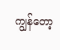ကျွန်တော့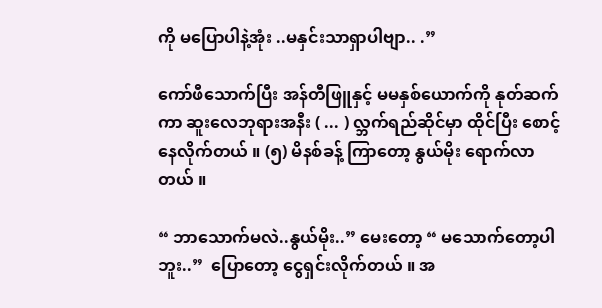ကို မပြောပါနဲ့အုံး ..မနှင်းသာရှာပါဗျာ.. .”

ကော်ဖီသောက်ပြီး အန်တီဖြူနှင့် မမနှစ်ယောက်ကို နုတ်ဆက်ကာ ဆူးလေဘုရားအနီး ( ... ) လ္ဘက်ရည်ဆိုင်မှာ ထိုင်ပြီး စောင့်နေလိုက်တယ် ။ (၅) မိနစ်ခန့် ကြာတော့ နွယ်မိုး ရောက်လာတယ် ။

“ ဘာသောက်မလဲ..နွယ်မိုး..” မေးတော့ “ မသောက်တော့ပါဘူး..”  ပြောတော့ ငွေရှင်းလိုက်တယ် ။ အ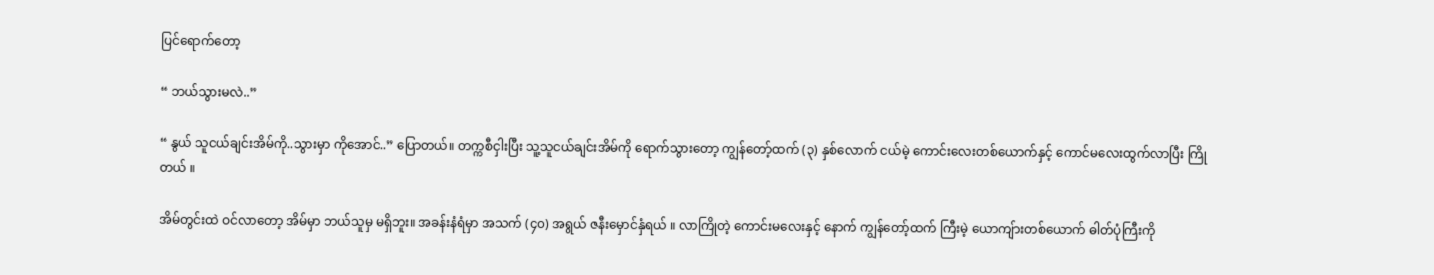ပြင်ရောက်တော့

“ ဘယ်သွားမလဲ..”

“ နွယ် သူငယ်ချင်းအိမ်ကို..သွားမှာ ကိုအောင်..” ပြောတယ်။ တက္ကစီငှါးပြီး သူ့သူငယ်ချင်းအိမ်ကို ရောက်သွားတော့ ကျွန်တော့်ထက် (၃) နှစ်လောက် ငယ်မဲ့ ကောင်းလေးတစ်ယောက်နှင့် ကောင်မလေးထွက်လာပြီး ကြိုတယ် ။

အိမ်တွင်းထဲ ဝင်လာတော့ အိမ်မှာ ဘယ်သူမှ မရှိဘူး။ အခန်းနံရံမှာ အသက် (၄၀) အရွယ် ဇနီးမှောင်နှံရယ် ။ လာကြိုတဲ့ ကောင်းမလေးနှင့် နောက် ကျွန်တော့်ထက် ကြီးမဲ့ ယောကျ်ားတစ်ယောက် ဓါတ်ပုံကြီးကို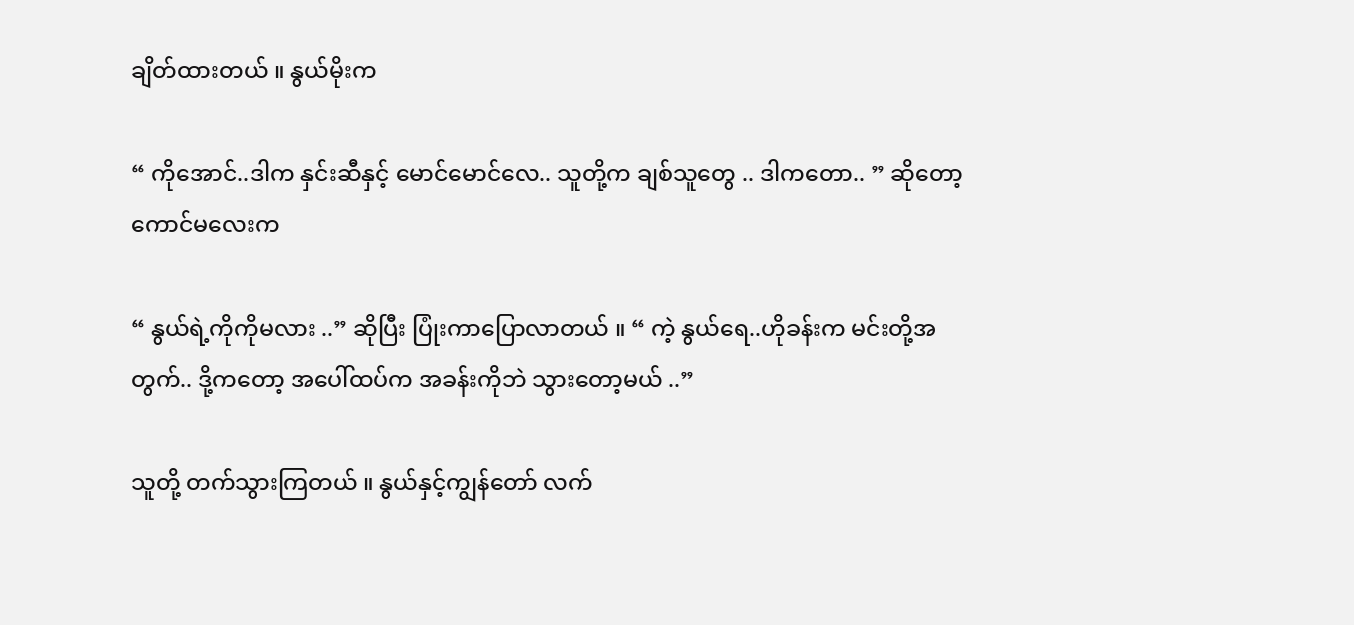ချိတ်ထားတယ် ။ နွယ်မိုးက

“ ကိုအောင်..ဒါက နှင်းဆီနှင့် မောင်မောင်လေ.. သူတို့က ချစ်သူတွေ .. ဒါကတော.. ” ဆိုတော့ ကောင်မလေးက

“ နွယ်ရဲ့ကိုကိုမလား ..” ဆိုပြီး ပြုံးကာပြောလာတယ် ။ “ ကဲ့ နွယ်ရေ..ဟိုခန်းက မင်းတို့အတွက်.. ဒို့ကတော့ အပေါ်ထပ်က အခန်းကိုဘဲ သွားတော့မယ် ..”

သူတို့ တက်သွားကြတယ် ။ နွယ်နှင့်ကျွန်တော် လက်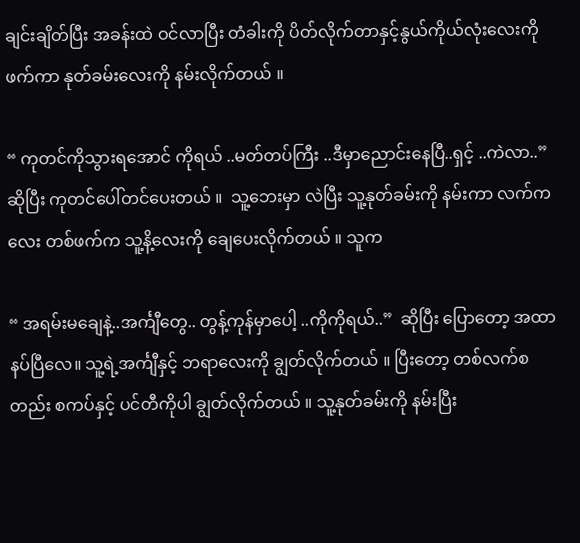ချင်းချိတ်ပြီး အခန်းထဲ ဝင်လာပြီး တံခါးကို ပိတ်လိုက်တာနှင့်နွယ်ကိုယ်လုံးလေးကို ဖက်ကာ နုတ်ခမ်းလေးကို နမ်းလိုက်တယ် ။

“ ကုတင်ကိုသွားရအောင် ကိုရယ် ..မတ်တပ်ကြီး ..ဒီမှာညောင်းနေပြီ..ရှင့် ..ကဲလာ..” ဆိုပြီး ကုတင်ပေါ်တင်ပေးတယ် ။  သူ့ဘေးမှာ လဲပြီး သူ့နုတ်ခမ်းကို နမ်းကာ လက်ကလေး တစ်ဖက်က သူ့နိ့လေးကို ချေပေးလိုက်တယ် ။ သူက

“ အရမ်းမချေနဲ့..အင်္ကျီတွေ.. တွန့်ကုန်မှာပေါ့ ..ကိုကိုရယ်..”  ဆိုပြီး ပြောတော့ အထာနပ်ပြီလေ။ သူ့ရဲ့အင်္ကျီနှင့် ဘရာလေးကို ချွတ်လိုက်တယ် ။ ပြီးတော့ တစ်လက်စတည်း စကပ်နှင့် ပင်တီကိုပါ ချွတ်လိုက်တယ် ။ သူ့နုတ်ခမ်းကို နမ်းပြီး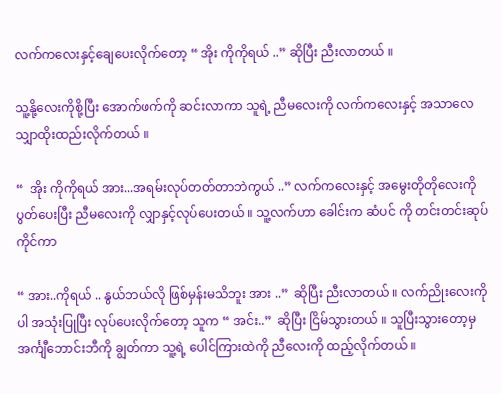လက်ကလေးနှင့်ချေပေးလိုက်တော့ “ အိုး ကိုကိုရယ် ..” ဆိုပြီး ညီးလာတယ် ။

သူ့နို့လေးကိုစို့ပြီး အောက်ဖက်ကို ဆင်းလာကာ သူရဲ့ ညီမလေးကို လက်ကလေးနှင့် အသာလေ သျှာထိုးထည်းလိုက်တယ် ။

“  အိုး ကိုကိုရယ် အား...အရမ်းလုပ်တတ်တာဘဲကွယ် ..” လက်ကလေးနှင့် အမွေးတိုတိုလေးကို ပွတ်ပေးပြီး ညီမလေးကို လျှာနှင့်လုပ်ပေးတယ် ။ သူ့လက်ဟာ ခေါင်းက ဆံပင် ကို တင်းတင်းဆုပ်ကိုင်ကာ

“ အား..ကိုရယ် .. နွယ်ဘယ်လို ဖြစ်မှန်းမသိဘူး အား ..”  ဆိုပြီး ညီးလာတယ် ။ လက်ညိုးလေးကိုပါ အသုံးပြုပြီး လုပ်ပေးလိုက်တော့ သူက “ အင်း..”  ဆိုပြီး ငြိမ်သွားတယ် ။ သူပြီးသွားတော့မှ အင်္ကျီဘောင်းဘီကို ချွတ်ကာ သူ့ရဲ့ ပေါင်ကြားထဲကို ညီလေးကို ထည့်လိုက်တယ် ။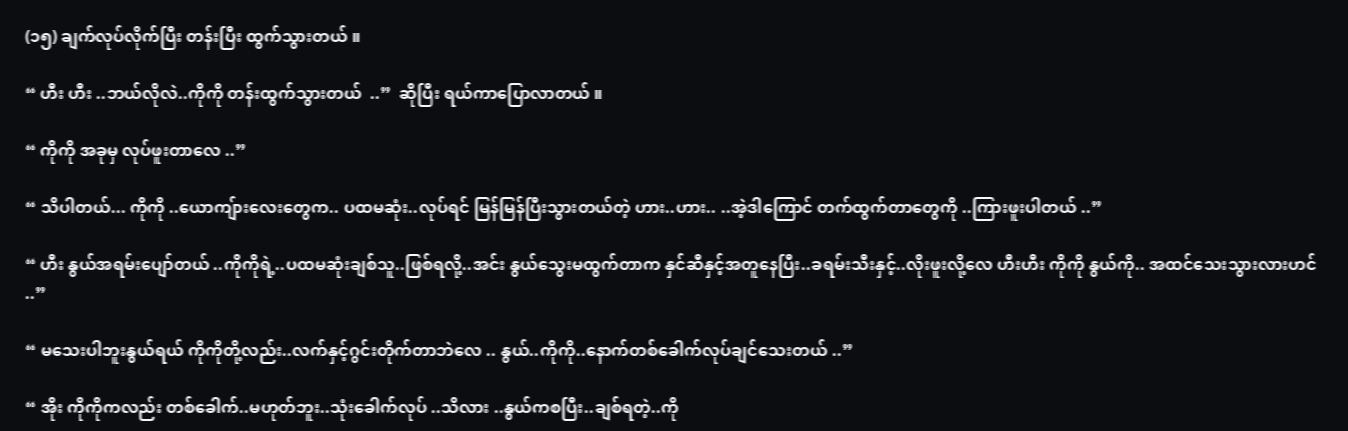(၁၅) ချက်လုပ်လိုက်ပြီး တန်းပြီး ထွက်သွားတယ် ။

“ ဟီး ဟီး ..ဘယ်လိုလဲ..ကိုကို တန်းထွက်သွားတယ်  ..”  ဆိုပြီး ရယ်ကာပြောလာတယ် ။

“ ကိုကို အခုမှ လုပ်ဖူးတာလေ ..”

“ သိပါတယ်... ကိုကို ..ယောကျ်ားလေးတွေက.. ပထမဆုံး..လုပ်ရင် မြန်မြန်ပြီးသွားတယ်တဲ့ ဟား..ဟား.. ..အဲ့ဒါကြောင် တက်ထွက်တာတွေကို ..ကြားဖူးပါတယ် ..”

“ ဟီး နွယ်အရမ်းပျော်တယ် ..ကိုကိုရဲ့..ပထမဆုံးချစ်သူ..ဖြစ်ရလို့..အင်း နွယ်သွေးမထွက်တာက နှင်ဆီနှင့်အတူနေပြီး..ခရမ်းသီးနှင့်..လိုးဖူးလို့လေ ဟီးဟီး ကိုကို နွယ်ကို.. အထင်သေးသွားလားဟင် ..”

“ မသေးပါဘူးနွယ်ရယ် ကိုကိုတို့လည်း..လက်နှင့်ဂွင်းတိုက်တာဘဲလေ .. နွယ်..ကိုကို..နောက်တစ်ခေါက်လုပ်ချင်သေးတယ် ..”

“ အိုး ကိုကိုကလည်း တစ်ခေါက်..မဟုတ်ဘူး..သုံးခေါက်လုပ် ..သိလား ..နွယ်ကစပြီး..ချစ်ရတဲ့..ကို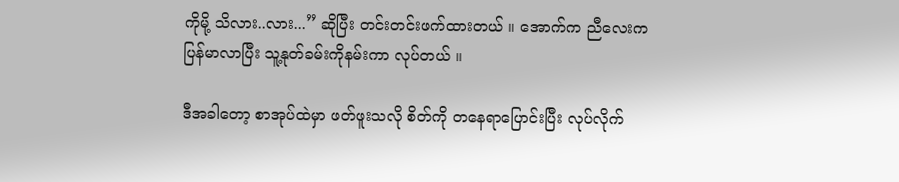ကိုမို့ သိလား..လား...” ဆိုပြီး တင်းတင်းဖက်ထားတယ် ။ အောက်က ညီလေးက ပြန်မာလာပြီး သူ့နုတ်ခမ်းကိုနမ်းကာ လုပ်တယ် ။

ဒီအခါတော့ စာအုပ်ထဲမှာ ဖတ်ဖူးသလို စိတ်ကို တနေရာပြောင်းပြီး လုပ်လိုက်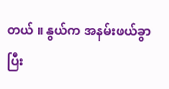တယ် ။ နွယ်က အနမ်းဖယ်ခွာပြီး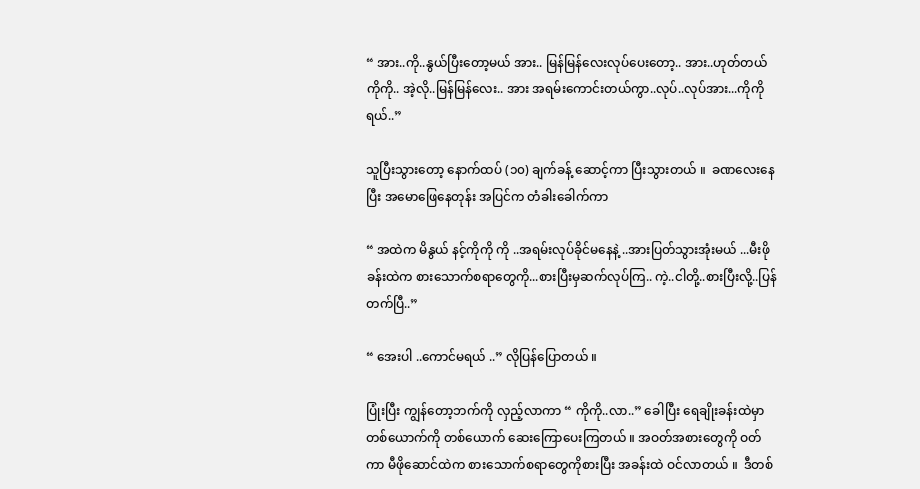“ အား..ကို..နွယ်ပြီးတော့မယ် အား.. မြန်မြန်လေးလုပ်ပေးတော့.. အား..ဟုတ်တယ် ကိုကို.. အဲ့လို..မြန်မြန်လေး.. အား အရမ်းကောင်းတယ်ကွာ..လုပ်..လုပ်အား...ကိုကိုရယ်..”

သူပြီးသွားတော့ နောက်ထပ် (၁၀) ချက်ခန့် ဆောင့်ကာ ပြီးသွားတယ် ။  ခဏလေးနေပြီး အမောဖြေနေတုန်း အပြင်က တံခါးခေါက်ကာ

“ အထဲက မိနွယ် နင့်ကိုကို ကို ..အရမ်းလုပ်ခိုင်မနေနဲ့ ..အားပြတ်သွားအုံးမယ် ...မီးဖိုခန်းထဲက စားသောက်စရာတွေကို...စားပြီးမှဆက်လုပ်ကြ.. ကဲ့..ငါတို့..စားပြီးလို့..ပြန်တက်ပြီ..”

“ အေးပါ ..ကောင်မရယ် ..” လိုပြန်ပြောတယ် ။

ပြုံးပြီး ကျွန်တော့ဘက်ကို လှည့်လာကာ “ ကိုကို..လာ..” ခေါပြီး ရေချိုးခန်းထဲမှာ တစ်ယောက်ကို တစ်ယောက် ဆေးကြောပေးကြတယ် ။ အဝတ်အစားတွေကို ဝတ်ကာ မီဖိုဆောင်ထဲက စားသောက်စရာတွေကိုစားပြီး အခန်းထဲ ဝင်လာတယ် ။  ဒီတစ်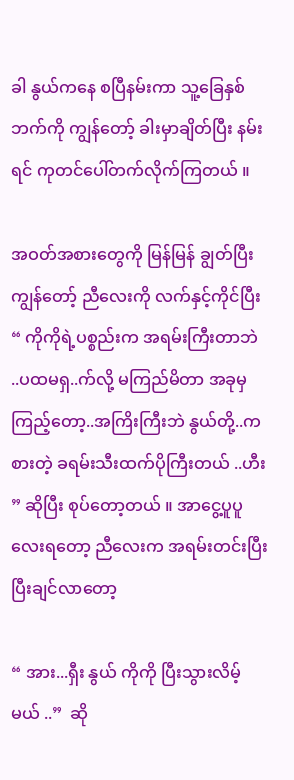ခါ နွယ်ကနေ စပြီနမ်းကာ သူ့ခြေနှစ်ဘက်ကို ကျွန်တော့် ခါးမှာချိတ်ပြီး နမ်းရင် ကုတင်ပေါ်တက်လိုက်ကြတယ် ။

အဝတ်အစားတွေကို မြန်မြန် ချွတ်ပြီး ကျွန်တော့် ညီလေးကို လက်နှင့်ကိုင်ပြီး “ ကိုကိုရဲ့ပစ္စည်းက အရမ်းကြီးတာဘဲ ..ပထမရှ..က်လို့ မကြည်မိတာ အခုမှကြည့်တော့..အကြိးကြီးဘဲ နွယ်တို့..ကစားတဲ့ ခရမ်းသီးထက်ပိုကြီးတယ် ..ဟီး ” ဆိုပြီး စုပ်တော့တယ် ။ အာငွေ့ပူပူလေးရတော့ ညီလေးက အရမ်းတင်းပြီး ပြီးချင်လာတော့

“ အား...ရှီး နွယ် ကိုကို ပြီးသွားလိမ့်မယ် ..”  ဆို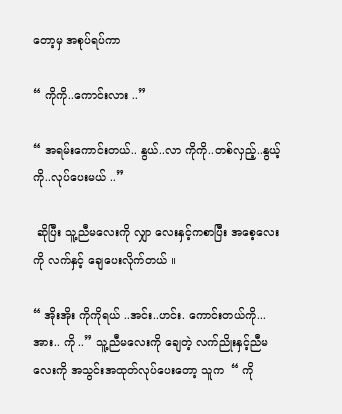တော့မှ အစုပ်ရပ်ကာ

“ ကိုကို..ကောင်းလား ..”

“ အရမ်းကောင်းတယ်.. နွယ်..လာ ကိုကို..တစ်လှည့်..နွယ့်ကို..လုပ်ပေးမယ် ..”

 ဆိုပြီး သူ့ညီမလေးကို လျှာ လေးနှင့်ကစာပြီး အစေ့လေးကို လက်နှင့် ချေပေးလိုက်တယ် ။

“ အိုးအိုး ကိုကိုရယ် ..အင်း..ဟင်း. ကောင်းတယ်ကို...အား.. ကို ..” သူ့ညီမလေးကို ချေတဲ့ လက်ညိုးနှင့်ညီမလေးကို အသွင်းအထုတ်လုပ်ပေးတော့ သူက  “ ကို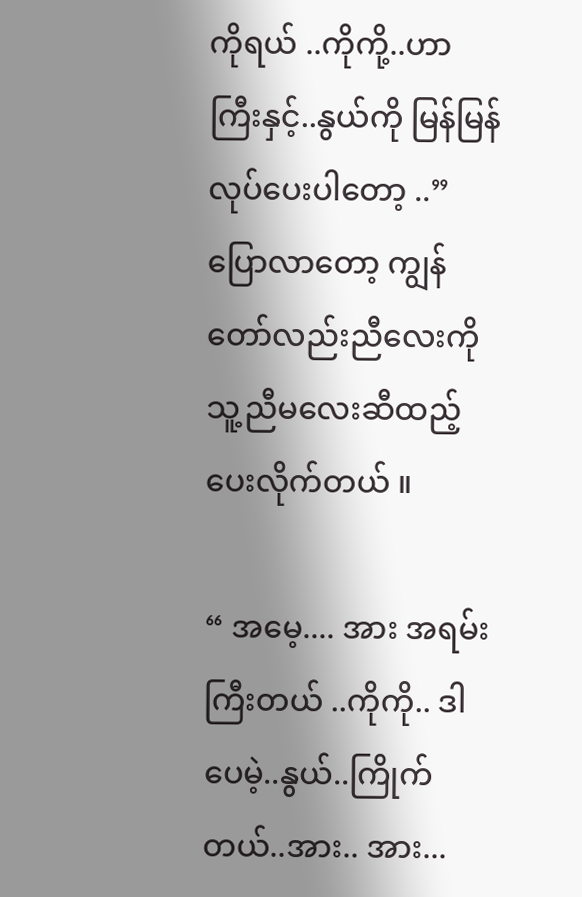ကိုရယ် ..ကိုကို့..ဟာကြီးနှင့်..နွယ်ကို မြန်မြန်လုပ်ပေးပါတော့ ..” ပြောလာတော့ ကျွန်တော်လည်းညီလေးကို သူ့ညီမလေးဆီထည့်ပေးလိုက်တယ် ။

“ အမေ့.... အား အရမ်းကြီးတယ် ..ကိုကို.. ဒါပေမဲ့..နွယ်..ကြိုက်တယ်..အား.. အား...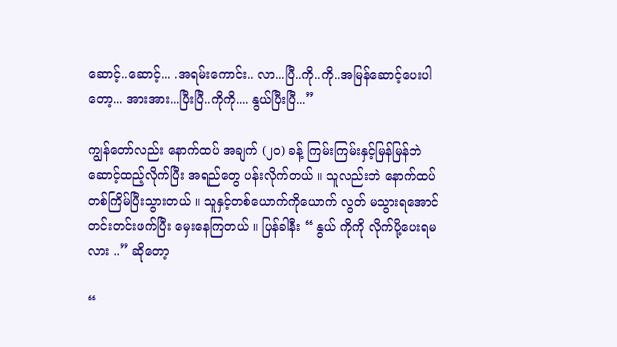ဆောင့်..ဆောင့်... .အရမ်းကောင်း.. လာ...ပြီ..ကို..ကို..အမြန်ဆောင့်ပေးပါတော့... အားအား...ပြီးပြီ..ကိုကို.... နွယ်ပြီးပြီ...”

ကျွန်တော်လည်း နောက်ထပ် အချက် (၂၀) ခန့် ကြမ်းကြမ်းနှင့်မြန်မြန်ဘဲ ဆောင့်ထည့်လိုက်ပြီး အရည်တွေ ပန်းလိုက်တယ် ။ သူလည်းဘဲ နောက်ထပ် တစ်ကြိမ်ပြီးသွားတယ် ။ သူနှင့်တစ်ယောက်ကိုယောက် လွတ် မသွားရအောင် တင်းတင်းဖက်ပြီး မှေးနေကြတယ် ။ ပြန်ခါနီး “ နွယ် ကိုကို လိုက်ပို့ပေးရမလား ..” ဆိုတော့

“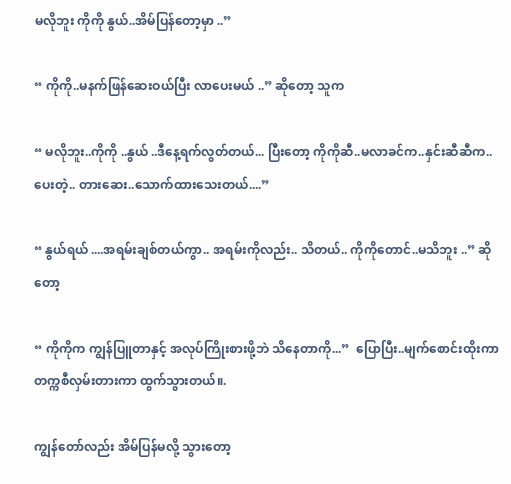မလိုဘူး ကိုကို နွယ်..အိမ်ပြန်တော့မှာ ..”

“ ကိုကို..မနက်ဖြန်ဆေးဝယ်ပြီး လာပေးမယ် ..” ဆိုတော့ သူက

“ မလိုဘူး..ကိုကို ..နွယ် ..ဒီနေ့ရက်လွတ်တယ်... ပြီးတော့ ကိုကိုဆီ..မလာခင်က..နှင်းဆီဆီက..ပေးတဲ့.. တားဆေး..သောက်ထားသေးတယ်....”

“ နွယ်ရယ် ....အရမ်းချစ်တယ်ကွာ.. အရမ်းကိုလည်း.. သိတယ်.. ကိုကိုတောင်..မသိဘူး ..” ဆိုတော့

“ ကိုကိုက ကျွန်ပြူတာနှင့် အလုပ်ကြိုးစားဖို့ဘဲ သိနေတာကို...”  ပြောပြီး..မျက်စောင်းထိုးကာ တက္ကစီလှမ်းတားကာ ထွက်သွားတယ်။.

ကျွန်တော်လည်း အိမ်ပြန်မလို့ သွားတော့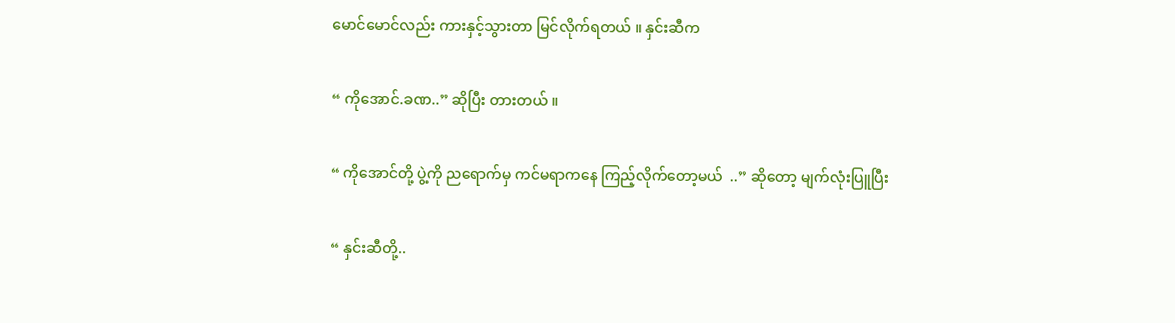မောင်မောင်လည်း ကားနှင့်သွားတာ မြင်လိုက်ရတယ် ။ နှင်းဆီက

“ ကိုအောင်.ခဏ..” ဆိုပြီး တားတယ် ။

“ ကိုအောင်တို့ ပွဲ့ကို ညရောက်မှ ကင်မရာကနေ ကြည့်လိုက်တော့မယ်  ..” ဆိုတော့ မျက်လုံးပြူပြီး

“ နှင်းဆီတို့..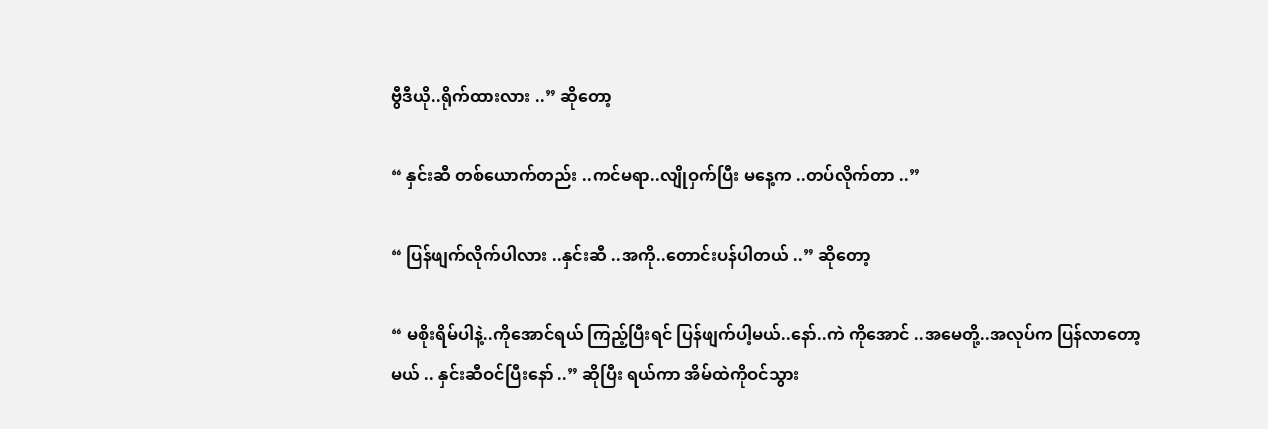ဗွီဒီယို..ရိုက်ထားလား ..” ဆိုတော့

“ နှင်းဆီ တစ်ယောက်တည်း ..ကင်မရာ..လျိုဝှက်ပြီး မနေ့က ..တပ်လိုက်တာ ..”

“ ပြန်ဖျက်လိုက်ပါလား ..နှင်းဆီ ..အကို..တောင်းပန်ပါတယ် ..” ဆိုတော့

“ မစိုးရိမ်ပါနဲ့..ကိုအောင်ရယ် ကြည့်ပြီးရင် ပြန်ဖျက်ပါ့မယ်..နော်..ကဲ ကိုအောင် ..အမေတို့..အလုပ်က ပြန်လာတော့မယ် .. နှင်းဆီဝင်ပြီးနော် ..” ဆိုပြီး ရယ်ကာ အိမ်ထဲကိုဝင်သွား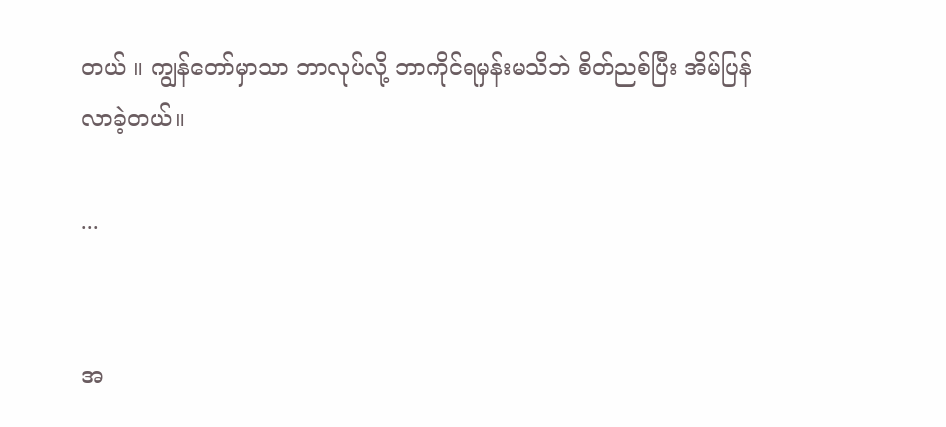တယ် ။ ကျွန်တော်မှာသာ ဘာလုပ်လို့ ဘာကိုင်ရမှန်းမသိဘဲ စိတ်ညစ်ပြီး အိမ်ပြန်လာခဲ့တယ်။

...


အ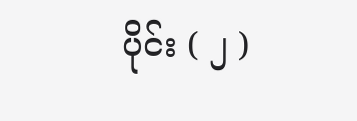ပိုင်း ( ၂ )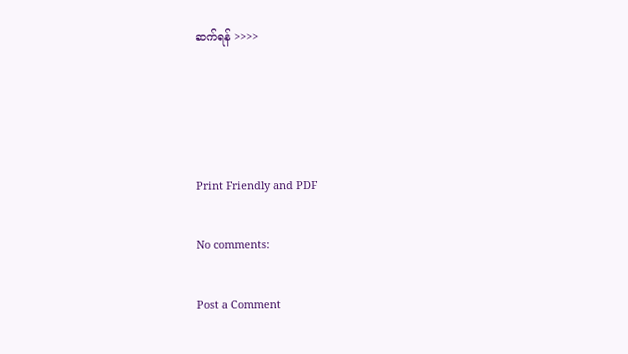ဆက်ရန် >>>>




Print Friendly and PDF

No comments:

Post a Comment